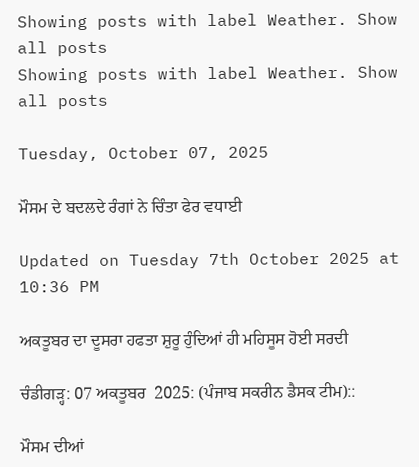Showing posts with label Weather. Show all posts
Showing posts with label Weather. Show all posts

Tuesday, October 07, 2025

ਮੌਸਮ ਦੇ ਬਦਲਦੇ ਰੰਗਾਂ ਨੇ ਚਿੰਤਾ ਫੇਰ ਵਧਾਈ

Updated on Tuesday 7th October 2025 at 10:36 PM

ਅਕਤੂਬਰ ਦਾ ਦੂਸਰਾ ਹਫਤਾ ਸ਼ੁਰੂ ਹੁੰਦਿਆਂ ਹੀ ਮਹਿਸੂਸ ਹੋਈ ਸਰਦੀ

ਚੰਡੀਗੜ੍ਹ: 07 ਅਕਤੂਬਰ  2025: (ਪੰਜਾਬ ਸਕਰੀਨ ਡੈਸਕ ਟੀਮ)::

ਮੌਸਮ ਦੀਆਂ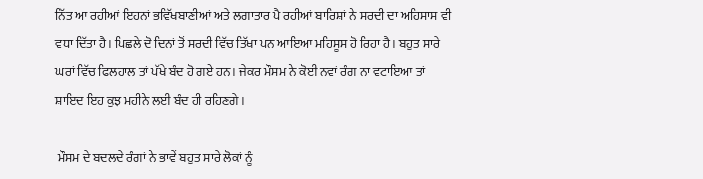ਨਿੱਤ ਆ ਰਹੀਆਂ ਇਹਨਾਂ ਭਵਿੱਖਬਾਣੀਆਂ ਅਤੇ ਲਗਾਤਾਰ ਪੈ ਰਹੀਆਂ ਬਾਰਿਸ਼ਾਂ ਨੇ ਸਰਦੀ ਦਾ ਅਹਿਸਾਸ ਵੀ ਵਧਾ ਦਿੱਤਾ ਹੈ। ਪਿਛਲੇ ਦੋ ਦਿਨਾਂ ਤੋਂ ਸਰਦੀ ਵਿੱਚ ਤਿੱਖਾ ਪਨ ਆਇਆ ਮਹਿਸੂਸ ਹੋ ਰਿਹਾ ਹੈ। ਬਹੁਤ ਸਾਰੇ ਘਰਾਂ ਵਿੱਚ ਫਿਲਹਾਲ ਤਾਂ ਪੱਖੇ ਬੰਦ ਹੋ ਗਏ ਹਨ। ਜੇਕਰ ਮੌਸਮ ਨੇ ਕੋਈ ਨਵਾਂ ਰੰਗ ਨਾ ਵਟਾਇਆ ਤਾਂ ਸ਼ਾਇਦ ਇਹ ਕੁਝ ਮਹੀਨੇ ਲਈ ਬੰਦ ਹੀ ਰਹਿਣਗੇ।

 ਮੌਸਮ ਦੇ ਬਦਲਦੇ ਰੰਗਾਂ ਨੇ ਭਾਵੇਂ ਬਹੁਤ ਸਾਰੇ ਲੋਕਾਂ ਨੂੰ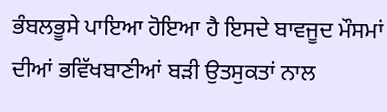ਭੰਬਲਭੂਸੇ ਪਾਇਆ ਹੋਇਆ ਹੈ ਇਸਦੇ ਬਾਵਜੂਦ ਮੌਸਮਾਂ ਦੀਆਂ ਭਵਿੱਖਬਾਣੀਆਂ ਬੜੀ ਉਤਸੁਕਤਾਂ ਨਾਲ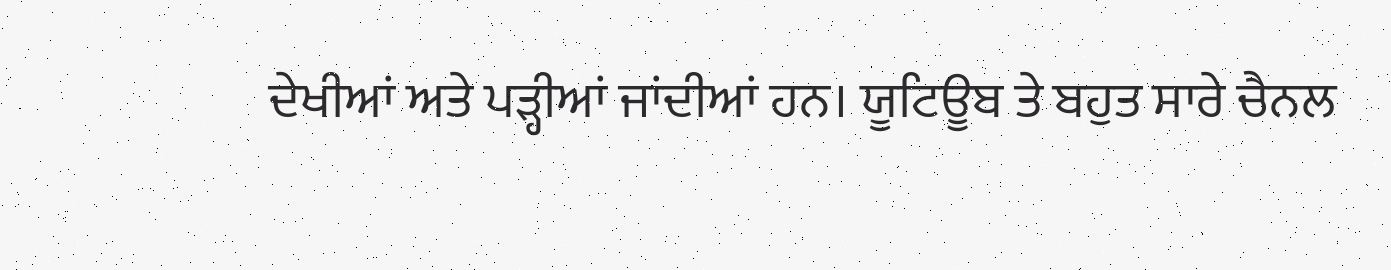ਦੇਖੀਆਂ ਅਤੇ ਪੜ੍ਹੀਆਂ ਜਾਂਦੀਆਂ ਹਨ। ਯੂਟਿਊਬ ਤੇ ਬਹੁਤ ਸਾਰੇ ਚੈਨਲ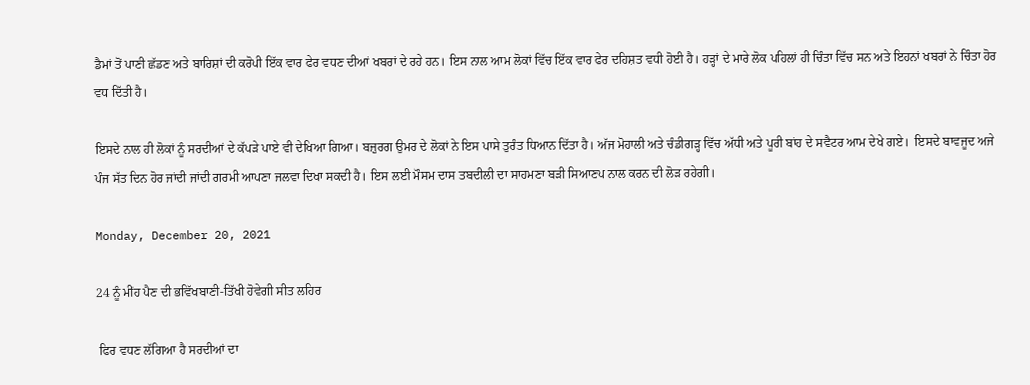ਡੈਮਾਂ ਤੋਂ ਪਾਣੀ ਛੱਡਣ ਅਤੇ ਬਾਰਿਸ਼ਾਂ ਦੀ ਕਰੋਪੀ ਇੱਕ ਵਾਰ ਫੇਰ ਵਧਣ ਦੀਆਂ ਖਬਰਾਂ ਦੇ ਰਹੇ ਹਨ। ਇਸ ਨਾਲ ਆਮ ਲੋਕਾਂ ਵਿੱਚ ਇੱਕ ਵਾਰ ਫੇਰ ਦਹਿਸ਼ਤ ਵਧੀ ਹੋਈ ਹੈ। ਹੜ੍ਹਾਂ ਦੇ ਮਾਰੇ ਲੋਕ ਪਹਿਲਾਂ ਹੀ ਚਿੰਤਾ ਵਿੱਚ ਸਨ ਅਤੇ ਇਹਨਾਂ ਖਬਰਾਂ ਨੇ ਚਿੰਤਾ ਹੋਰ ਵਧ ਦਿੱਤੀ ਹੈ।

ਇਸਦੇ ਨਾਲ ਹੀ ਲੋਕਾਂ ਨੂੰ ਸਰਦੀਆਂ ਦੇ ਕੱਪੜੇ ਪਾਏ ਵੀ ਦੇਖਿਆ ਗਿਆ। ਬਜ਼ੁਰਗ ਉਮਰ ਦੇ ਲੋਕਾਂ ਨੇ ਇਸ ਪਾਸੇ ਤੁਰੰਤ ਧਿਆਨ ਦਿੱਤਾ ਹੈ। ਅੱਜ ਮੋਹਾਲੀ ਅਤੇ ਚੰਡੀਗੜ੍ਹ ਵਿੱਚ ਅੱਧੀ ਅਤੇ ਪੂਰੀ ਬਾਂਹ ਦੇ ਸਵੈਟਰ ਆਮ ਦੇਖੇ ਗਏ।  ਇਸਦੇ ਬਾਵਜੂਦ ਅਜੇ ਪੰਜ ਸੱਤ ਦਿਨ ਹੋਰ ਜਾਂਦੀ ਜਾਂਦੀ ਗਰਮੀ ਆਪਣਾ ਜਲਵਾ ਦਿਖਾ ਸਕਦੀ ਹੈ। ਇਸ ਲਈ ਮੌਸਮ ਦਾਸ ਤਬਦੀਲੀ ਦਾ ਸਾਹਮਣਾ ਬੜੀ ਸਿਆਣਪ ਨਾਲ ਕਰਨ ਦੀ ਲੋੜ ਰਹੇਗੀ।

Monday, December 20, 2021

24 ਨੂੰ ਮੀਂਹ ਪੈਣ ਦੀ ਭਵਿੱਖਬਾਣੀ-ਤਿੱਖੀ ਹੋਵੇਗੀ ਸੀਤ ਲਹਿਰ

 ਫਿਰ ਵਧਣ ਲੱਗਿਆ ਹੈ ਸਰਦੀਆਂ ਦਾ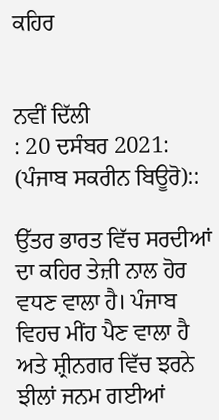ਕਹਿਰ


ਨਵੀਂ ਦਿੱਲੀ
: 20 ਦਸੰਬਰ 2021: (ਪੰਜਾਬ ਸਕਰੀਨ ਬਿਊਰੋ)::

ਉੱਤਰ ਭਾਰਤ ਵਿੱਚ ਸਰਦੀਆਂ ਦਾ ਕਹਿਰ ਤੇਜ਼ੀ ਨਾਲ ਹੋਰ ਵਧਣ ਵਾਲਾ ਹੈ। ਪੰਜਾਬ ਵਿਹਚ ਮੀਂਹ ਪੈਣ ਵਾਲਾ ਹੈ ਅਤੇ ਸ਼੍ਰੀਨਗਰ ਵਿੱਚ ਝਰਨੇ ਝੀਲਾਂ ਜਨਮ ਗਈਆਂ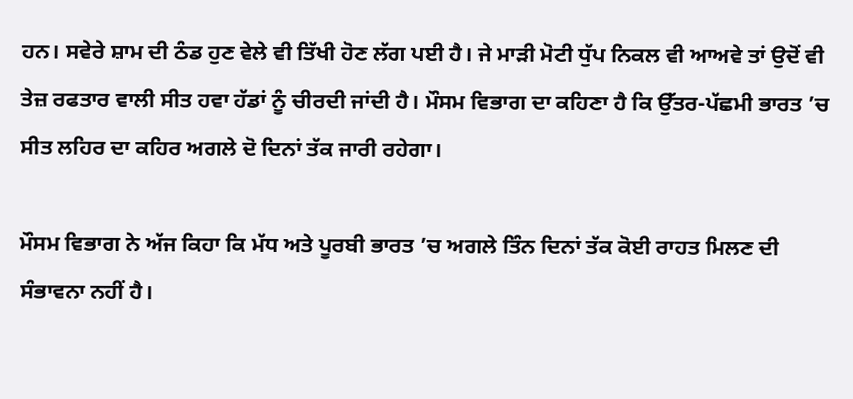ਹਨ। ਸਵੇਰੇ ਸ਼ਾਮ ਦੀ ਠੰਡ ਹੁਣ ਵੇਲੇ ਵੀ ਤਿੱਖੀ ਹੋਣ ਲੱਗ ਪਈ ਹੈ। ਜੇ ਮਾੜੀ ਮੋਟੀ ਧੁੱਪ ਨਿਕਲ ਵੀ ਆਅਵੇ ਤਾਂ ਉਦੋਂ ਵੀ ਤੇਜ਼ ਰਫਤਾਰ ਵਾਲੀ ਸੀਤ ਹਵਾ ਹੱਡਾਂ ਨੂੰ ਚੀਰਦੀ ਜਾਂਦੀ ਹੈ। ਮੌਸਮ ਵਿਭਾਗ ਦਾ ਕਹਿਣਾ ਹੈ ਕਿ ਉੱਤਰ-ਪੱਛਮੀ ਭਾਰਤ ’ਚ ਸੀਤ ਲਹਿਰ ਦਾ ਕਹਿਰ ਅਗਲੇ ਦੋ ਦਿਨਾਂ ਤੱਕ ਜਾਰੀ ਰਹੇਗਾ।

ਮੌਸਮ ਵਿਭਾਗ ਨੇ ਅੱਜ ਕਿਹਾ ਕਿ ਮੱਧ ਅਤੇ ਪੂਰਬੀ ਭਾਰਤ ’ਚ ਅਗਲੇ ਤਿੰਨ ਦਿਨਾਂ ਤੱਕ ਕੋਈ ਰਾਹਤ ਮਿਲਣ ਦੀ ਸੰਭਾਵਨਾ ਨਹੀਂ ਹੈ।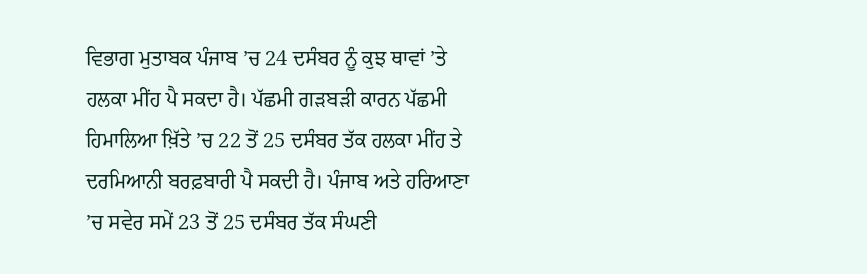ਵਿਭਾਗ ਮੁਤਾਬਕ ਪੰਜਾਬ ’ਚ 24 ਦਸੰਬਰ ਨੂੰ ਕੁਝ ਥਾਵਾਂ ’ਤੇ ਹਲਕਾ ਮੀਂਹ ਪੈ ਸਕਦਾ ਹੈ। ਪੱਛਮੀ ਗੜਬੜੀ ਕਾਰਨ ਪੱਛਮੀ ਹਿਮਾਲਿਆ ਖ਼ਿੱਤੇ ’ਚ 22 ਤੋਂ 25 ਦਸੰਬਰ ਤੱਕ ਹਲਕਾ ਮੀਂਹ ਤੇ ਦਰਮਿਆਨੀ ਬਰਫ਼ਬਾਰੀ ਪੈ ਸਕਦੀ ਹੈ। ਪੰਜਾਬ ਅਤੇ ਹਰਿਆਣਾ ’ਚ ਸਵੇਰ ਸਮੇਂ 23 ਤੋਂ 25 ਦਸੰਬਰ ਤੱਕ ਸੰਘਣੀ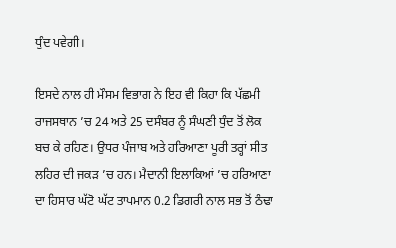ਧੁੰਦ ਪਵੇਗੀ।

ਇਸਦੇ ਨਾਲ ਹੀ ਮੌਸਮ ਵਿਭਾਗ ਨੇ ਇਹ ਵੀ ਕਿਹਾ ਕਿ ਪੱਛਮੀ ਰਾਜਸਥਾਨ ’ਚ 24 ਅਤੇ 25 ਦਸੰਬਰ ਨੂੰ ਸੰਘਣੀ ਧੁੰਦ ਤੋਂ ਲੋਕ ਬਚ ਕੇ ਰਹਿਣ। ਉਧਰ ਪੰਜਾਬ ਅਤੇ ਹਰਿਆਣਾ ਪੂਰੀ ਤਰ੍ਹਾਂ ਸੀਤ ਲਹਿਰ ਦੀ ਜਕੜ ’ਚ ਹਨ। ਮੈਦਾਨੀ ਇਲਾਕਿਆਂ ’ਚ ਹਰਿਆਣਾ ਦਾ ਹਿਸਾਰ ਘੱਟੋ ਘੱਟ ਤਾਪਮਾਨ 0.2 ਡਿਗਰੀ ਨਾਲ ਸਭ ਤੋਂ ਠੰਢਾ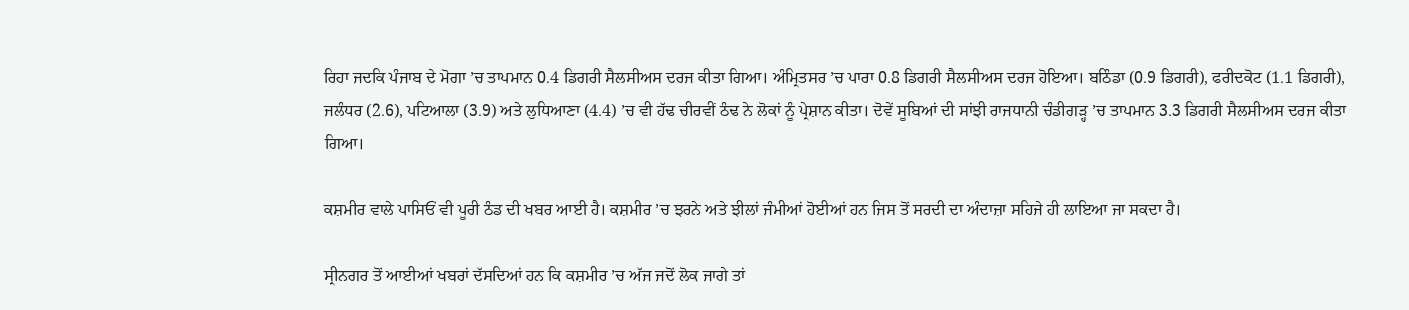ਰਿਹਾ ਜਦਕਿ ਪੰਜਾਬ ਦੇ ਮੋਗਾ ’ਚ ਤਾਪਮਾਨ 0.4 ਡਿਗਰੀ ਸੈਲਸੀਅਸ ਦਰਜ ਕੀਤਾ ਗਿਆ। ਅੰਮ੍ਰਿਤਸਰ ’ਚ ਪਾਰਾ 0.8 ਡਿਗਰੀ ਸੈਲਸੀਅਸ ਦਰਜ ਹੋਇਆ। ਬਠਿੰਡਾ (0.9 ਡਿਗਰੀ), ਫਰੀਦਕੋਟ (1.1 ਡਿਗਰੀ), ਜਲੰਧਰ (2.6), ਪਟਿਆਲਾ (3.9) ਅਤੇ ਲੁਧਿਆਣਾ (4.4) ’ਚ ਵੀ ਹੱਢ ਚੀਰਵੀਂ ਠੰਢ ਨੇ ਲੋਕਾਂ ਨੂੰ ਪ੍ਰੇਸ਼ਾਨ ਕੀਤਾ। ਦੋਵੇਂ ਸੂਬਿਆਂ ਦੀ ਸਾਂਝੀ ਰਾਜਧਾਨੀ ਚੰਡੀਗੜ੍ਹ ’ਚ ਤਾਪਮਾਨ 3.3 ਡਿਗਰੀ ਸੈਲਸੀਅਸ ਦਰਜ ਕੀਤਾ ਗਿਆ।

ਕਸ਼ਮੀਰ ਵਾਲੇ ਪਾਸਿਓਂ ਵੀ ਪੂਰੀ ਠੰਡ ਦੀ ਖਬਰ ਆਈ ਹੈ। ਕਸ਼ਮੀਰ ’ਚ ਝਰਨੇ ਅਤੇ ਝੀਲਾਂ ਜੰਮੀਆਂ ਹੋਈਆਂ ਹਨ ਜਿਸ ਤੋਂ ਸਰਦੀ ਦਾ ਅੰਦਾਜ਼ਾ ਸਹਿਜੇ ਹੀ ਲਾਇਆ ਜਾ ਸਕਦਾ ਹੈ।

ਸ੍ਰੀਨਗਰ ਤੋਂ ਆਈਆਂ ਖਬਰਾਂ ਦੱਸਦਿਆਂ ਹਨ ਕਿ ਕਸ਼ਮੀਰ ’ਚ ਅੱਜ ਜਦੋਂ ਲੋਕ ਜਾਗੇ ਤਾਂ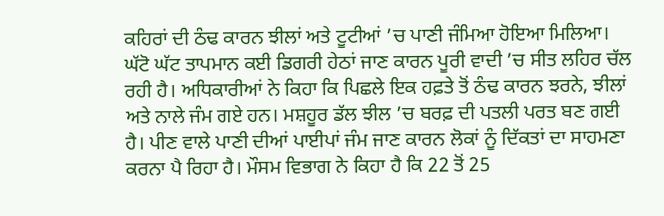ਕਹਿਰਾਂ ਦੀ ਠੰਢ ਕਾਰਨ ਝੀਲਾਂ ਅਤੇ ਟੂਟੀਆਂ ’ਚ ਪਾਣੀ ਜੰਮਿਆ ਹੋਇਆ ਮਿਲਿਆ। ਘੱਟੋ ਘੱਟ ਤਾਪਮਾਨ ਕਈ ਡਿਗਰੀ ਹੇਠਾਂ ਜਾਣ ਕਾਰਨ ਪੂਰੀ ਵਾਦੀ ’ਚ ਸੀਤ ਲਹਿਰ ਚੱਲ ਰਹੀ ਹੈ। ਅਧਿਕਾਰੀਆਂ ਨੇ ਕਿਹਾ ਕਿ ਪਿਛਲੇ ਇਕ ਹਫ਼ਤੇ ਤੋਂ ਠੰਢ ਕਾਰਨ ਝਰਨੇ, ਝੀਲਾਂ ਅਤੇ ਨਾਲੇ ਜੰਮ ਗਏ ਹਨ। ਮਸ਼ਹੂਰ ਡੱਲ ਝੀਲ ’ਚ ਬਰਫ਼ ਦੀ ਪਤਲੀ ਪਰਤ ਬਣ ਗਈ ਹੈ। ਪੀਣ ਵਾਲੇ ਪਾਣੀ ਦੀਆਂ ਪਾਈਪਾਂ ਜੰਮ ਜਾਣ ਕਾਰਨ ਲੋਕਾਂ ਨੂੰ ਦਿੱਕਤਾਂ ਦਾ ਸਾਹਮਣਾ ਕਰਨਾ ਪੈ ਰਿਹਾ ਹੈ। ਮੌਸਮ ਵਿਭਾਗ ਨੇ ਕਿਹਾ ਹੈ ਕਿ 22 ਤੋਂ 25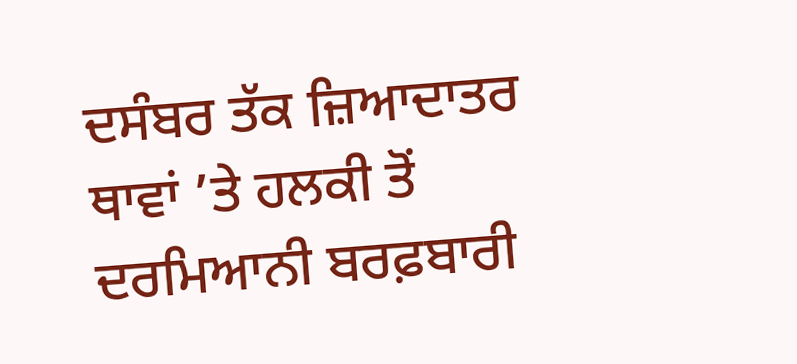ਦਸੰਬਰ ਤੱਕ ਜ਼ਿਆਦਾਤਰ ਥਾਵਾਂ ’ਤੇ ਹਲਕੀ ਤੋਂ ਦਰਮਿਆਨੀ ਬਰਫ਼ਬਾਰੀ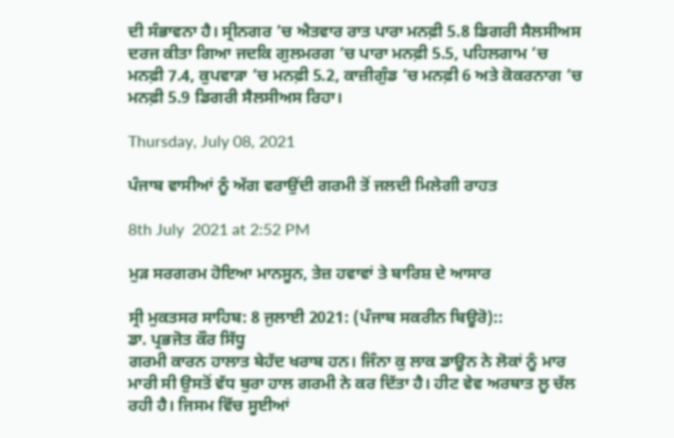ਦੀ ਸੰਭਾਵਨਾ ਹੈ। ਸ੍ਰੀਨਗਰ ’ਚ ਐਤਵਾਰ ਰਾਤ ਪਾਰਾ ਮਨਫ਼ੀ 5.8 ਡਿਗਰੀ ਸੈਲਸੀਅਸ ਦਰਜ ਕੀਤਾ ਗਿਆ ਜਦਕਿ ਗੁਲਮਰਗ ’ਚ ਪਾਰਾ ਮਨਫ਼ੀ 5.5, ਪਹਿਲਗਾਮ ’ਚ ਮਨਫ਼ੀ 7.4, ਕੁਪਵਾੜਾ ’ਚ ਮਨਫ਼ੀ 5.2, ਕਾਜ਼ੀਗੁੰਡ ’ਚ ਮਨਫ਼ੀ 6 ਅਤੇ ਕੋਕਰਨਾਗ ’ਚ ਮਨਫ਼ੀ 5.9 ਡਿਗਰੀ ਸੈਲਸੀਅਸ ਰਿਹਾ।

Thursday, July 08, 2021

ਪੰਜਾਬ ਵਾਸੀਆਂ ਨੂੰ ਅੱਗ ਵਰਾਉਂਦੀ ਗਰਮੀ ਤੋਂ ਜਲਦੀ ਮਿਲੇਗੀ ਰਾਹਤ

8th July  2021 at 2:52 PM

ਮੁੜ ਸਰਗਰਮ ਹੋਇਆ ਮਾਨਸੂਨ, ਤੇਜ਼ ਹਵਾਵਾਂ ਤੇ ਬਾਰਿਸ਼ ਦੇ ਆਸਾਰ

ਸ੍ਰੀ ਮੁਕਤਸਰ ਸਾਹਿਬ: 8 ਜੁਲਾਈ 2021: (ਪੰਜਾਬ ਸਕਰੀਨ ਬਿਊਰੋ)::
ਡਾ. ਪ੍ਰਭਜੋਤ ਕੌਰ ਸਿੱਧੂ
ਗਰਮੀ ਕਾਰਨ ਹਾਲਾਤ ਬੇਹੱਦ ਖਰਾਬ ਹਨ। ਜਿੰਨਾ ਕੁ ਲਾਕ ਡਾਊਨ ਨੇ ਲੋਕਾਂ ਨੂੰ ਮਾਰ ਮਾਰੀ ਸੀ ਉਸਤੋਂ ਵੱਧ ਬੁਰਾ ਹਾਲ ਗਰਮੀ ਨੇ ਕਰ ਦਿੱਤਾ ਹੈ। ਹੀਟ ਵੇਵ ਅਰਥਾਤ ਲੂ ਚੱਲ ਰਹੀ ਹੈ। ਜਿਸਮ ਵਿੱਚ ਸੂਈਆਂ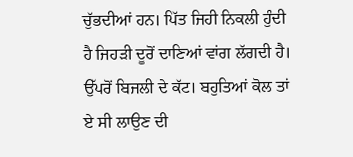ਚੁੱਭਦੀਆਂ ਹਨ। ਪਿੱਤ ਜਿਹੀ ਨਿਕਲੀ ਹੁੰਦੀ ਹੈ ਜਿਹੜੀ ਦੂਰੋਂ ਦਾਣਿਆਂ ਵਾਂਗ ਲੱਗਦੀ ਹੈ। ਉੱਪਰੋਂ ਬਿਜਲੀ ਦੇ ਕੱਟ। ਬਹੁਤਿਆਂ ਕੋਲ ਤਾਂ ਏ ਸੀ ਲਾਉਣ ਦੀ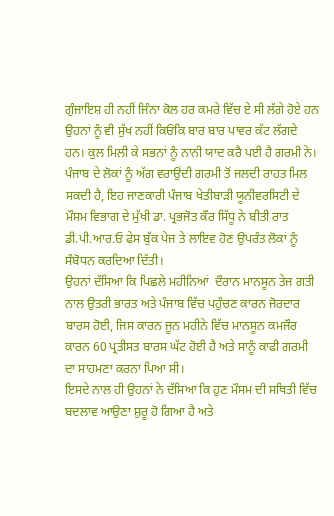ਗੁੰਜਾਇਸ਼ ਹੀ ਨਹੀਂ ਜਿੰਨਾ ਕੋਲ ਹਰ ਕਮਰੇ ਵਿੱਚ ਏ ਸੀ ਲੱਗੇ ਹੋਏ ਹਨ ਉਹਨਾਂ ਨੂੰ ਵੀ ਸੁੱਖ ਨਹੀਂ ਕਿਓਂਕਿ ਬਾਰ ਬਾਰ ਪਾਵਰ ਕੱਟ ਲੱਗਦੇ ਹਨ। ਕੁਲ ਮਿਲੀ ਕੇ ਸਭਨਾਂ ਨੂੰ ਨਾਨੀ ਯਾਦ ਕਰੈ ਪਈ ਹੈ ਗਰਮੀ ਨੇ।
ਪੰਜਾਬ ਦੇ ਲੋਕਾਂ ਨੂੰ ਅੱਗ ਵਰਾਉਂਦੀ ਗਰਮੀ ਤੋਂ ਜਲਦੀ ਰਾਹਤ ਮਿਲ ਸਕਦੀ ਹੈ, ਇਹ ਜਾਣਕਾਰੀ ਪੰਜਾਬ ਖੇਤੀਬਾੜੀ ਯੂਨੀਵਰਸਿਟੀ ਦੇ ਮੌਸਮ ਵਿਭਾਗ ਦੇ ਮੁੱਖੀ ਡਾ. ਪ੍ਰਭਜੋਤ ਕੌਰ ਸਿੱਧੂ ਨੇ ਬੀਤੀ ਰਾਤ  ਡੀ.ਪੀ.ਆਰ.ਓ ਫੇਸ ਬੁੱਕ ਪੇਜ ਤੇ ਲਾਇਵ ਹੋਣ ਉਪਰੰਤ ਲੋਕਾਂ ਨੂੰ ਸੰਬੋਧਨ ਕਰਦਿਆ ਦਿੱਤੀ।
ਉਹਨਾਂ ਦੱਸਿਆ ਕਿ ਪਿਛਲੇ ਮਹੀਨਿਆਂ  ਦੌਰਾਨ ਮਾਨਸੂਨ ਤੇਜ ਗਤੀ ਨਾਲ ਉਤਰੀ ਭਾਰਤ ਅਤੇ ਪੰਜਾਬ ਵਿੱਚ ਪਹੁੰਚਣ ਕਾਰਨ ਜੋਰਦਾਰ  ਬਾਰਸ ਹੋਈ, ਜਿਸ ਕਾਰਨ ਜੂਨ ਮਹੀਨੇ ਵਿੱਚ ਮਾਨਸੂਨ ਕਮਜੌਰ ਕਾਰਨ 60 ਪ੍ਰਤੀਸਤ ਬਾਰਸ ਘੱਟ ਹੋਈ ਹੈ ਅਤੇ ਸਾਨੂੰ ਕਾਫੀ ਗਰਮੀ ਦਾ ਸਾਹਮਣਾ ਕਰਨਾ ਪਿਆ ਸੀ।
ਇਸਦੇ ਨਾਲ ਹੀ ਉਹਨਾਂ ਨੇ ਦੱਸਿਆ ਕਿ ਹੁਣ ਮੌਸਮ ਦੀ ਸਥਿਤੀ ਵਿੱਚ ਬਦਲਾਵ ਆਉਣਾ ਸ਼ੁਰੂ ਹੋ ਗਿਆ ਹੈ ਅਤੇ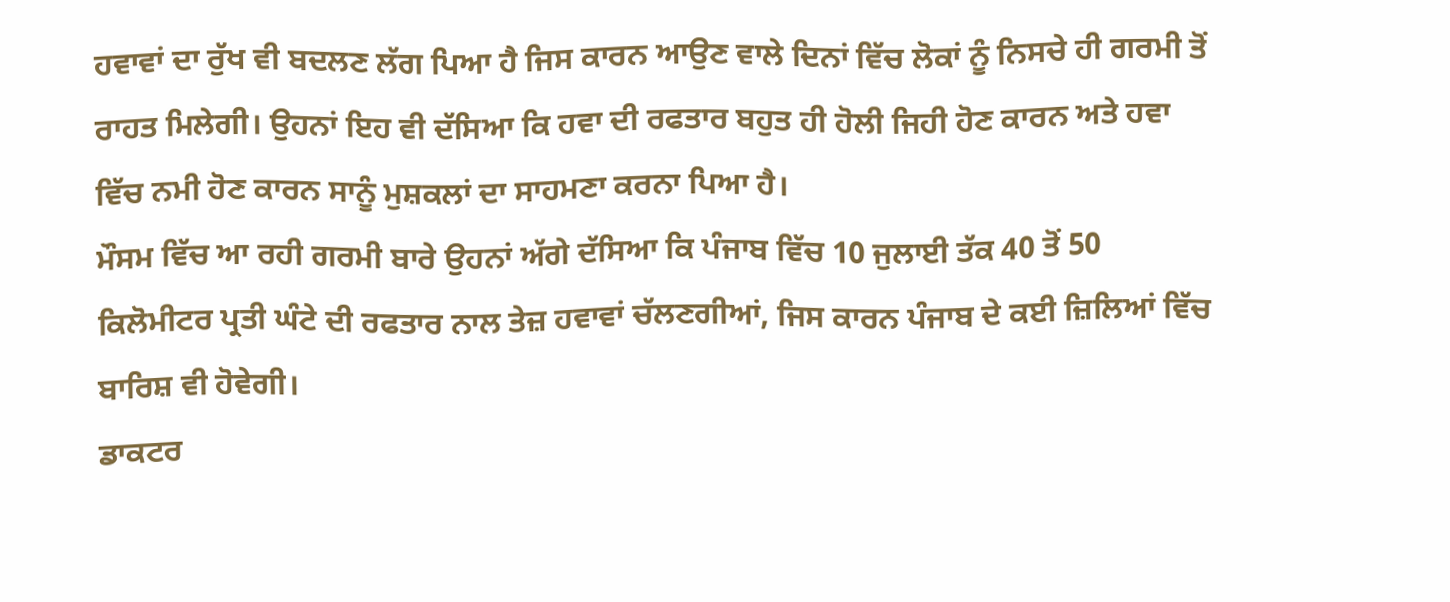ਹਵਾਵਾਂ ਦਾ ਰੁੱਖ ਵੀ ਬਦਲਣ ਲੱਗ ਪਿਆ ਹੈ ਜਿਸ ਕਾਰਨ ਆਉਣ ਵਾਲੇ ਦਿਨਾਂ ਵਿੱਚ ਲੋਕਾਂ ਨੂੰ ਨਿਸਚੇ ਹੀ ਗਰਮੀ ਤੋਂ ਰਾਹਤ ਮਿਲੇਗੀ। ਉਹਨਾਂ ਇਹ ਵੀ ਦੱਸਿਆ ਕਿ ਹਵਾ ਦੀ ਰਫਤਾਰ ਬਹੁਤ ਹੀ ਹੋਲੀ ਜਿਹੀ ਹੋਣ ਕਾਰਨ ਅਤੇ ਹਵਾ ਵਿੱਚ ਨਮੀ ਹੋਣ ਕਾਰਨ ਸਾਨੂੰ ਮੁਸ਼ਕਲਾਂ ਦਾ ਸਾਹਮਣਾ ਕਰਨਾ ਪਿਆ ਹੈ।
ਮੌਸਮ ਵਿੱਚ ਆ ਰਹੀ ਗਰਮੀ ਬਾਰੇ ਉਹਨਾਂ ਅੱਗੇ ਦੱਸਿਆ ਕਿ ਪੰਜਾਬ ਵਿੱਚ 10 ਜੁਲਾਈ ਤੱਕ 40 ਤੋਂ 50 ਕਿਲੋਮੀਟਰ ਪ੍ਰਤੀ ਘੰਟੇ ਦੀ ਰਫਤਾਰ ਨਾਲ ਤੇਜ਼ ਹਵਾਵਾਂ ਚੱਲਣਗੀਆਂ, ਜਿਸ ਕਾਰਨ ਪੰਜਾਬ ਦੇ ਕਈ ਜ਼ਿਲਿਆਂ ਵਿੱਚ ਬਾਰਿਸ਼ ਵੀ ਹੋਵੇਗੀ।
ਡਾਕਟਰ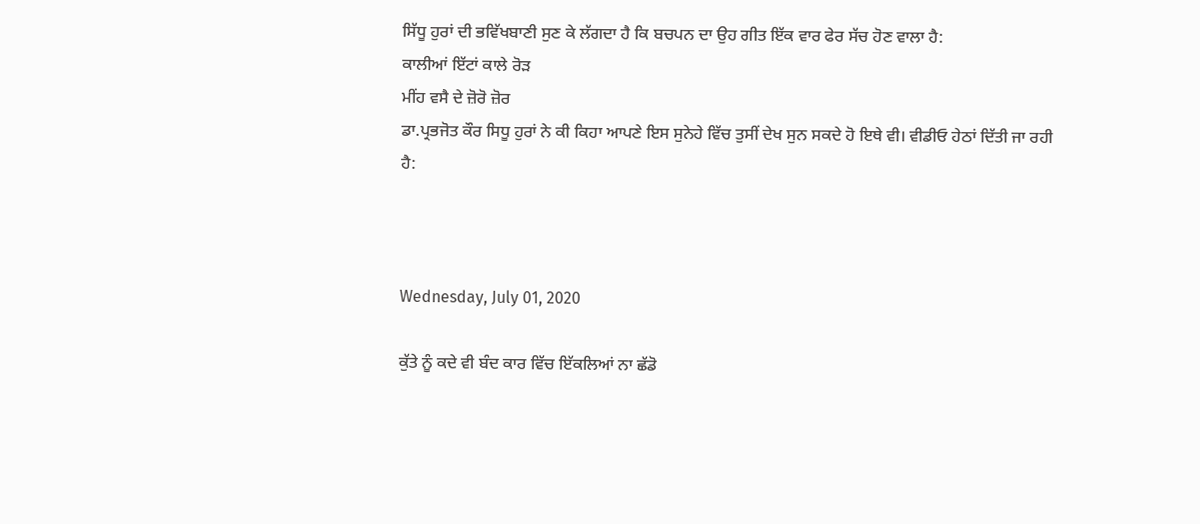ਸਿੱਧੂ ਹੁਰਾਂ ਦੀ ਭਵਿੱਖਬਾਣੀ ਸੁਣ ਕੇ ਲੱਗਦਾ ਹੈ ਕਿ ਬਚਪਨ ਦਾ ਉਹ ਗੀਤ ਇੱਕ ਵਾਰ ਫੇਰ ਸੱਚ ਹੋਣ ਵਾਲਾ ਹੈ:
ਕਾਲੀਆਂ ਇੱਟਾਂ ਕਾਲੇ ਰੋੜ
ਮੀਂਹ ਵਸੈ ਦੇ ਜ਼ੋਰੋ ਜ਼ੋਰ
ਡਾ.ਪ੍ਰਭਜੋਤ ਕੌਰ ਸਿਧੂ ਹੁਰਾਂ ਨੇ ਕੀ ਕਿਹਾ ਆਪਣੇ ਇਸ ਸੁਨੇਹੇ ਵਿੱਚ ਤੁਸੀਂ ਦੇਖ ਸੁਨ ਸਕਦੇ ਹੋ ਇਥੇ ਵੀ। ਵੀਡੀਓ ਹੇਠਾਂ ਦਿੱਤੀ ਜਾ ਰਹੀ ਹੈ:



Wednesday, July 01, 2020

ਕੁੱਤੇ ਨੂੰ ਕਦੇ ਵੀ ਬੰਦ ਕਾਰ ਵਿੱਚ ਇੱਕਲਿਆਂ ਨਾ ਛੱਡੋ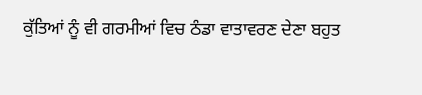ਕੁੱਤਿਆਂ ਨੂੰ ਵੀ ਗਰਮੀਆਂ ਵਿਚ ਠੰਡਾ ਵਾਤਾਵਰਣ ਦੇਣਾ ਬਹੁਤ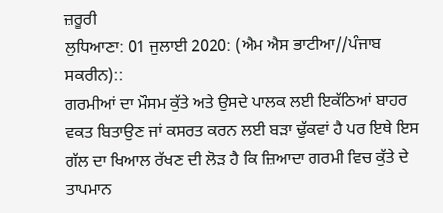ਜ਼ਰੂਰੀ
ਲੁਧਿਆਣਾ: 01 ਜੁਲਾਈ 2020: (ਐਮ ਐਸ ਭਾਟੀਆ//ਪੰਜਾਬ ਸਕਰੀਨ)::
ਗਰਮੀਆਂ ਦਾ ਮੌਸਮ ਕੁੱਤੇ ਅਤੇ ਉਸਦੇ ਪਾਲਕ ਲਈ ਇਕੱਠਿਆਂ ਬਾਹਰ ਵਕਤ ਬਿਤਾਉਣ ਜਾਂ ਕਸਰਤ ਕਰਨ ਲਈ ਬੜਾ ਢੁੱਕਵਾਂ ਹੈ ਪਰ ਇਥੇ ਇਸ ਗੱਲ ਦਾ ਖਿਆਲ ਰੱਖਣ ਦੀ ਲੋੜ ਹੈ ਕਿ ਜ਼ਿਆਦਾ ਗਰਮੀ ਵਿਚ ਕੁੱਤੇ ਦੇ ਤਾਪਮਾਨ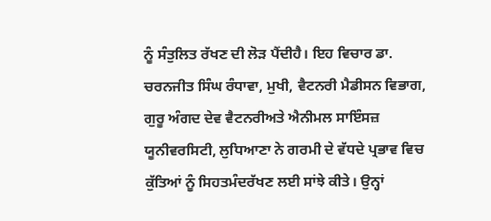ਨੂੰ ਸੰਤੁਲਿਤ ਰੱਖਣ ਦੀ ਲੋੜ ਪੈਂਦੀਹੈ। ਇਹ ਵਿਚਾਰ ਡਾ. ਚਰਨਜੀਤ ਸਿੰਘ ਰੰਧਾਵਾ, ਮੁਖੀ, ਵੈਟਨਰੀ ਮੈਡੀਸਨ ਵਿਭਾਗ, ਗੁਰੂ ਅੰਗਦ ਦੇਵ ਵੈਟਨਰੀਅਤੇ ਐਨੀਮਲ ਸਾਇੰਸਜ਼ ਯੂਨੀਵਰਸਿਟੀ, ਲੁਧਿਆਣਾ ਨੇ ਗਰਮੀ ਦੇ ਵੱਧਦੇ ਪ੍ਰਭਾਵ ਵਿਚ ਕੁੱਤਿਆਂ ਨੂੰ ਸਿਹਤਮੰਦਰੱਖਣ ਲਈ ਸਾਂਝੇ ਕੀਤੇ। ਉਨ੍ਹਾਂ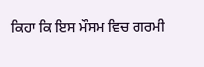ਕਿਹਾ ਕਿ ਇਸ ਮੌਸਮ ਵਿਚ ਗਰਮੀ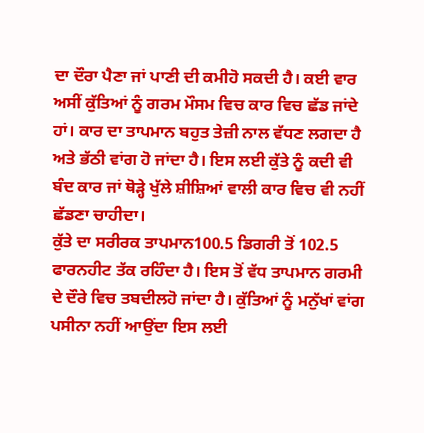ਦਾ ਦੌਰਾ ਪੈਣਾ ਜਾਂ ਪਾਣੀ ਦੀ ਕਮੀਹੋ ਸਕਦੀ ਹੈ। ਕਈ ਵਾਰ ਅਸੀਂ ਕੁੱਤਿਆਂ ਨੂੰ ਗਰਮ ਮੌਸਮ ਵਿਚ ਕਾਰ ਵਿਚ ਛੱਡ ਜਾਂਦੇ ਹਾਂ। ਕਾਰ ਦਾ ਤਾਪਮਾਨ ਬਹੁਤ ਤੇਜ਼ੀ ਨਾਲ ਵੱਧਣ ਲਗਦਾ ਹੈ ਅਤੇ ਭੱਠੀ ਵਾਂਗ ਹੋ ਜਾਂਦਾ ਹੈ। ਇਸ ਲਈ ਕੁੱਤੇ ਨੂੰ ਕਦੀ ਵੀ ਬੰਦ ਕਾਰ ਜਾਂ ਥੋੜ੍ਹੇ ਖੁੱਲੇ ਸ਼ੀਸ਼ਿਆਂ ਵਾਲੀ ਕਾਰ ਵਿਚ ਵੀ ਨਹੀਂ ਛੱਡਣਾ ਚਾਹੀਦਾ।
ਕੁੱਤੇ ਦਾ ਸਰੀਰਕ ਤਾਪਮਾਨ100.5 ਡਿਗਰੀ ਤੋਂ 102.5 ਫਾਰਨਹੀਟ ਤੱਕ ਰਹਿੰਦਾ ਹੈ। ਇਸ ਤੋਂ ਵੱਧ ਤਾਪਮਾਨ ਗਰਮੀ ਦੇ ਦੌਰੇ ਵਿਚ ਤਬਦੀਲਹੋ ਜਾਂਦਾ ਹੈ। ਕੁੱਤਿਆਂ ਨੂੰ ਮਨੁੱਖਾਂ ਵਾਂਗ ਪਸੀਨਾ ਨਹੀਂ ਆਉਂਦਾ ਇਸ ਲਈ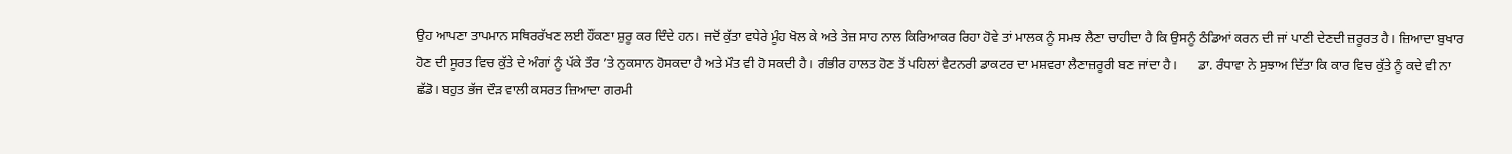ਉਹ ਆਪਣਾ ਤਾਪਮਾਨ ਸਥਿਰਰੱਖਣ ਲਈ ਹੌਂਕਣਾ ਸ਼ੁਰੂ ਕਰ ਦਿੰਦੇ ਹਨ। ਜਦੋਂ ਕੁੱਤਾ ਵਧੇਰੇ ਮੂੰਹ ਖੋਲ ਕੇ ਅਤੇ ਤੇਜ਼ ਸਾਹ ਨਾਲ ਕਿਰਿਆਕਰ ਰਿਹਾ ਹੋਵੇ ਤਾਂ ਮਾਲਕ ਨੂੰ ਸਮਝ ਲੈਣਾ ਚਾਹੀਦਾ ਹੈ ਕਿ ਉਸਨੂੰ ਠੰਡਿਆਂ ਕਰਨ ਦੀ ਜਾਂ ਪਾਣੀ ਦੇਣਦੀ ਜ਼ਰੂਰਤ ਹੈ। ਜ਼ਿਆਦਾ ਬੁਖਾਰ ਹੋਣ ਦੀ ਸੂਰਤ ਵਿਚ ਕੁੱਤੇ ਦੇ ਅੰਗਾਂ ਨੂੰ ਪੱਕੇ ਤੌਰ ’ਤੇ ਨੁਕਸਾਨ ਹੋਸਕਦਾ ਹੈ ਅਤੇ ਮੌਤ ਵੀ ਹੋ ਸਕਦੀ ਹੈ। ਗੰਭੀਰ ਹਾਲਤ ਹੋਣ ਤੋਂ ਪਹਿਲਾਂ ਵੈਟਨਰੀ ਡਾਕਟਰ ਦਾ ਮਸ਼ਵਰਾ ਲੈਣਾਜ਼ਰੂਰੀ ਬਣ ਜਾਂਦਾ ਹੈ।      ਡਾ. ਰੰਧਾਵਾ ਨੇ ਸੁਝਾਅ ਦਿੱਤਾ ਕਿ ਕਾਰ ਵਿਚ ਕੁੱਤੇ ਨੂੰ ਕਦੇ ਵੀ ਨਾ ਛੱਡੋ। ਬਹੁਤ ਭੱਜ ਦੌੜ ਵਾਲੀ ਕਸਰਤ ਜ਼ਿਆਦਾ ਗਰਮੀ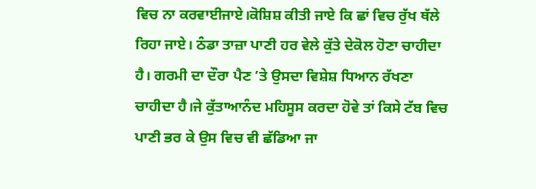ਵਿਚ ਨਾ ਕਰਵਾਈਜਾਏ।ਕੋਸ਼ਿਸ਼ ਕੀਤੀ ਜਾਏ ਕਿ ਛਾਂ ਵਿਚ ਰੁੱਖ ਥੱਲੇ ਰਿਹਾ ਜਾਏ। ਠੰਡਾ ਤਾਜ਼ਾ ਪਾਣੀ ਹਰ ਵੇਲੇ ਕੁੱਤੇ ਦੇਕੋਲ ਹੋਣਾ ਚਾਹੀਦਾ ਹੈ। ਗਰਮੀ ਦਾ ਦੌਰਾ ਪੈਣ ’ਤੇ ਉਸਦਾ ਵਿਸ਼ੇਸ਼ ਧਿਆਨ ਰੱਖਣਾ ਚਾਹੀਦਾ ਹੈ।ਜੇ ਕੁੱਤਾਆਨੰਦ ਮਹਿਸੂਸ ਕਰਦਾ ਹੋਵੇ ਤਾਂ ਕਿਸੇ ਟੱਬ ਵਿਚ ਪਾਣੀ ਭਰ ਕੇ ਉਸ ਵਿਚ ਵੀ ਛੱਡਿਆ ਜਾ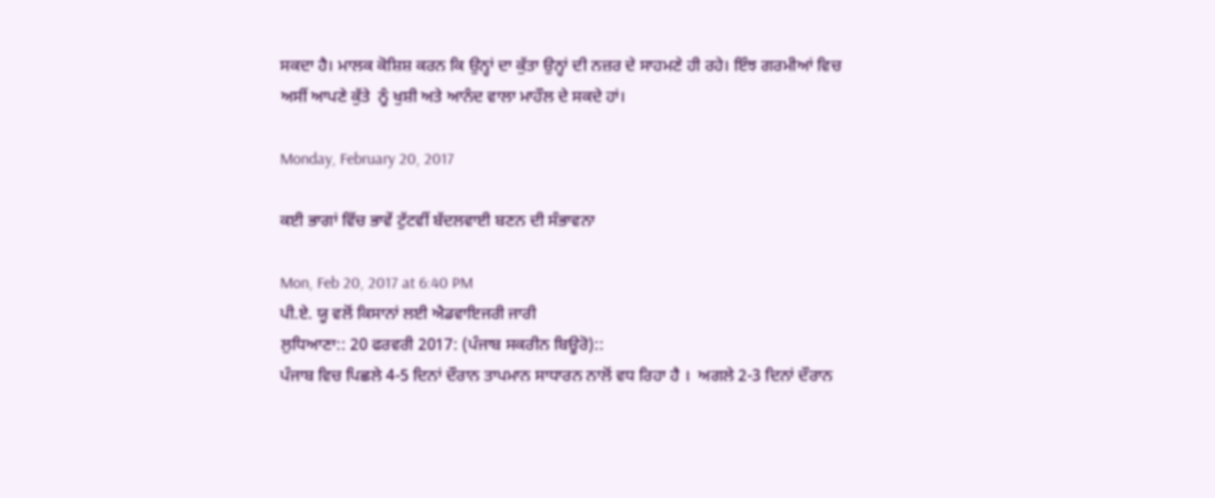ਸਕਦਾ ਹੈ। ਮਾਲਕ ਕੋਸ਼ਿਸ਼ ਕਰਨ ਕਿ ਉਨ੍ਹਾਂ ਦਾ ਕੁੱਤਾ ਉਨ੍ਹਾਂ ਦੀ ਨਜ਼ਰ ਦੇ ਸਾਹਮਣੇ ਹੀ ਰਹੇ। ਇੰਝ ਗਰਮੀਆਂ ਵਿਚ ਅਸੀਂ ਆਪਣੇ ਕੁੱਤੇ  ਨੂੰ ਖੁਸ਼ੀ ਅਤੇ ਆਨੰਦ ਵਾਲਾ ਮਾਹੌਲ ਦੇ ਸਕਦੇ ਹਾਂ।

Monday, February 20, 2017

ਕਈ ਭਾਗਾਂ ਵਿੱਚ ਭਾਵੇਂ ਟੁੱਟਵੀਂ ਬੱਦਲਵਾਈ ਬਣਨ ਦੀ ਸੰਭਾਵਨਾ

Mon, Feb 20, 2017 at 6:40 PM
ਪੀ.ਏ. ਯੂ ਵਲੋਂ ਕਿਸਾਨਾਂ ਲਈ ਐਡਵਾਇਜਰੀ ਜਾਰੀ
ਲੁਧਿਆਣਾ:: 20 ਫਰਵਰੀ 2017: (ਪੰਜਾਬ ਸਕਰੀਨ ਬਿਊਰੋ)::
ਪੰਜਾਬ ਵਿਚ ਪਿਛਲੇ 4-5 ਦਿਨਾਂ ਦੌਰਾਨ ਤਾਪਮਾਨ ਸਾਧਾਰਨ ਨਾਲੋਂ ਵਧ ਰਿਹਾ ਹੈ ।  ਅਗਲੇ 2-3 ਦਿਨਾਂ ਦੌਰਾਨ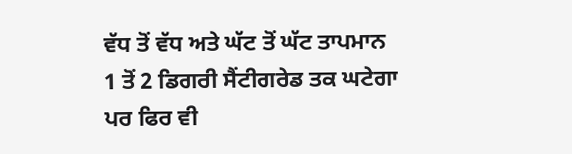ਵੱਧ ਤੋਂ ਵੱਧ ਅਤੇ ਘੱਟ ਤੋਂ ਘੱਟ ਤਾਪਮਾਨ 1 ਤੋਂ 2 ਡਿਗਰੀ ਸੈਂਟੀਗਰੇਡ ਤਕ ਘਟੇਗਾ ਪਰ ਫਿਰ ਵੀ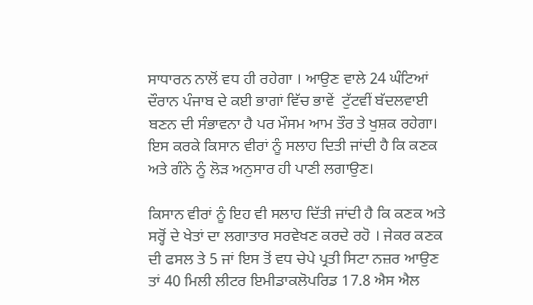ਸਾਧਾਰਨ ਨਾਲੋਂ ਵਧ ਹੀ ਰਹੇਗਾ । ਆਉਣ ਵਾਲੇ 24 ਘੰਟਿਆਂ ਦੌਰਾਨ ਪੰਜਾਬ ਦੇ ਕਈ ਭਾਗਾਂ ਵਿੱਚ ਭਾਵੇਂ  ਟੁੱਟਵੀਂ ਬੱਦਲਵਾਈ ਬਣਨ ਦੀ ਸੰਭਾਵਨਾ ਹੈ ਪਰ ਮੌਸਮ ਆਮ ਤੌਰ ਤੇ ਖੁਸ਼ਕ ਰਹੇਗਾ। ਇਸ ਕਰਕੇ ਕਿਸਾਨ ਵੀਰਾਂ ਨੂੰ ਸਲਾਹ ਦਿਤੀ ਜਾਂਦੀ ਹੈ ਕਿ ਕਣਕ ਅਤੇ ਗੰਨੇ ਨੂੰ ਲੋੜ ਅਨੁਸਾਰ ਹੀ ਪਾਣੀ ਲਗਾਉਣ।

ਕਿਸਾਨ ਵੀਰਾਂ ਨੂੰ ਇਹ ਵੀ ਸਲਾਹ ਦਿੱਤੀ ਜਾਂਦੀ ਹੈ ਕਿ ਕਣਕ ਅਤੇ ਸਰ੍ਹੋਂ ਦੇ ਖੇਤਾਂ ਦਾ ਲਗਾਤਾਰ ਸਰਵੇਖਣ ਕਰਦੇ ਰਹੋ । ਜੇਕਰ ਕਣਕ ਦੀ ਫਸਲ ਤੇ 5 ਜਾਂ ਇਸ ਤੋਂ ਵਧ ਚੇਪੇ ਪ੍ਰਤੀ ਸਿਟਾ ਨਜ਼ਰ ਆਉਣ ਤਾਂ 40 ਮਿਲੀ ਲੀਟਰ ਇਮੀਡਾਕਲੋਪਰਿਡ 17.8 ਐਸ ਐਲ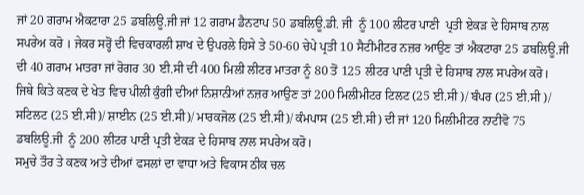ਜਾਂ 20 ਗਰਾਮ ਐਕਟਾਰਾ 25 ਡਬਲਿਊ.ਜੀ ਜਾਂ 12 ਗਰਾਮ ਡੈਨਟਾਪ 50 ਡਬਲਿਊ.ਡੀ. ਜੀ  ਨੂੰ 100 ਲੀਟਰ ਪਾਣੀ  ਪ੍ਰਤੀ ਏਕੜ ਦੇ ਹਿਸਾਬ ਨਾਲ ਸਪਰੇਅ ਕਰੋ । ਜੇਕਰ ਸਰ੍ਹੋਂ ਦੀ ਵਿਚਕਾਰਲੀ ਸ਼ਾਖ ਦੇ ਉਪਰਲੇ ਹਿਸੇ ਤੇ 50-60 ਚੇਪੇ ਪ੍ਰਤੀ 10 ਸੈਟੀਂਮੀਟਰ ਨਜ਼ਰ ਆਉਣ ਤਾਂ ਐਕਟਾਰਾ 25 ਡਬਲਿਊ.ਜੀ  ਦੀ 40 ਗਰਾਮ ਮਾਤਰਾ ਜਾਂ ਰੋਗਰ 30 ਈ.ਸੀ ਦੀ 400 ਮਿਲੀ ਲੀਟਰ ਮਾਤਰਾ ਨੂੰ 80 ਤੋਂ 125 ਲੀਟਰ ਪਾਣੀ ਪ੍ਰਤੀ ਦੇ ਹਿਸਾਬ ਨਾਲ ਸਪਰੇਅ ਕਰੋ।
ਜਿਥੇ ਕਿਤੇ ਕਣਕ ਦੇ ਖੇਤ ਵਿਚ ਪੀਲੀ ਕੁੰਗੀ ਦੀਆਂ ਨਿਸ਼ਾਨੀਆਂ ਨਜ਼ਰ ਆਉਣ ਤਾਂ 200 ਮਿਲੀਮੀਟਰ ਟਿਲਟ (25 ਈ.ਸੀ )/ ਬੰਪਰ (25 ਈ.ਸੀ )/ ਸਟਿਲਟ (25 ਈ.ਸੀ)/ ਸ਼ਾਈਨ (25 ਈ.ਸੀ)/ ਮਾਰਕਜੋਲ (25 ਈ.ਸੀ)/ ਕੰਮਪਾਸ (25 ਈ.ਸੀ) ਦੀ ਜਾਂ 120 ਮਿਲੀਮੀਟਰ ਨਾਟੀਵੋ 75 ਡਬਲਿਊ.ਜੀ  ਨੂੰ 200 ਲੀਟਰ ਪਾਣੀ ਪ੍ਰਤੀ ਏਕੜ ਦੇ ਹਿਸਾਬ ਨਾਲ ਸਪਰੇਅ ਕਰੋ।
ਸਮੁਚੇ ਤੌਰ ਤੇ ਕਣਕ ਅਤੇ ਦੀਆਂ ਫਸਲਾਂ ਦਾ ਵਾਧਾ ਅਤੇ ਵਿਕਾਸ ਠੀਕ ਚਲ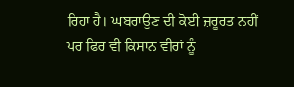ਰਿਹਾ ਹੈ। ਘਬਰਾਉਣ ਦੀ ਕੋਈ ਜ਼ਰੂਰਤ ਨਹੀਂ ਪਰ ਫਿਰ ਵੀ ਕਿਸਾਨ ਵੀਰਾਂ ਨੂੰ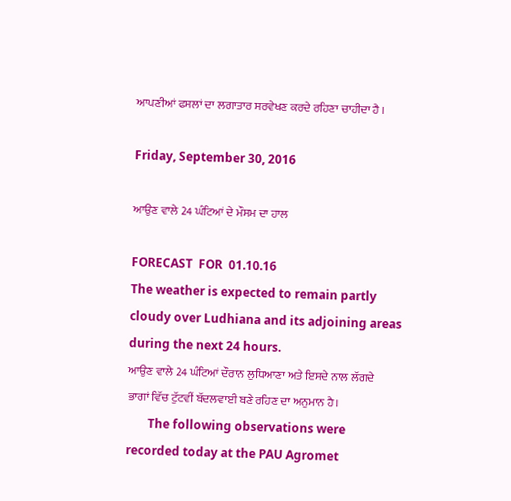ਆਪਣੀਆਂ ਫਸਲਾਂ ਦਾ ਲਗਾਤਾਰ ਸਰਵੇਖਣ ਕਰਦੇ ਰਹਿਣਾ ਚਾਹੀਦਾ ਹੈ ।

Friday, September 30, 2016

ਆਉਣ ਵਾਲੇ 24 ਘੰਟਿਆਂ ਦੇ ਮੌਸਮ ਦਾ ਹਾਲ

FORECAST  FOR  01.10.16
The weather is expected to remain partly cloudy over Ludhiana and its adjoining areas during the next 24 hours.
ਆਉਣ ਵਾਲੇ 24 ਘੰਟਿਆਂ ਦੌਰਾਨ ਲੁਧਿਆਣਾ ਅਤੇ ਇਸਦੇ ਨਾਲ ਲੱਗਦੇ ਭਾਗਾਂ ਵਿੱਚ ਟੁੱਟਵੀਂ ਬੱਦਲਵਾਈ ਬਣੇ ਰਹਿਣ ਦਾ ਅਨੁਮਾਨ ਹੈ।
       The following observations were recorded today at the PAU Agromet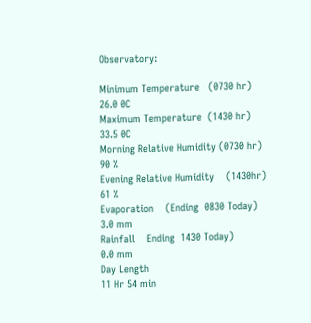Observatory:

Minimum Temperature   (0730 hr)
26.0 0C
Maximum Temperature  (1430 hr)
33.5 0C
Morning Relative Humidity (0730 hr)
90 %
Evening Relative Humidity    (1430hr)
61 %
Evaporation    (Ending  0830 Today)
3.0 mm
Rainfall    Ending  1430 Today)
0.0 mm
Day Length
11 Hr 54 min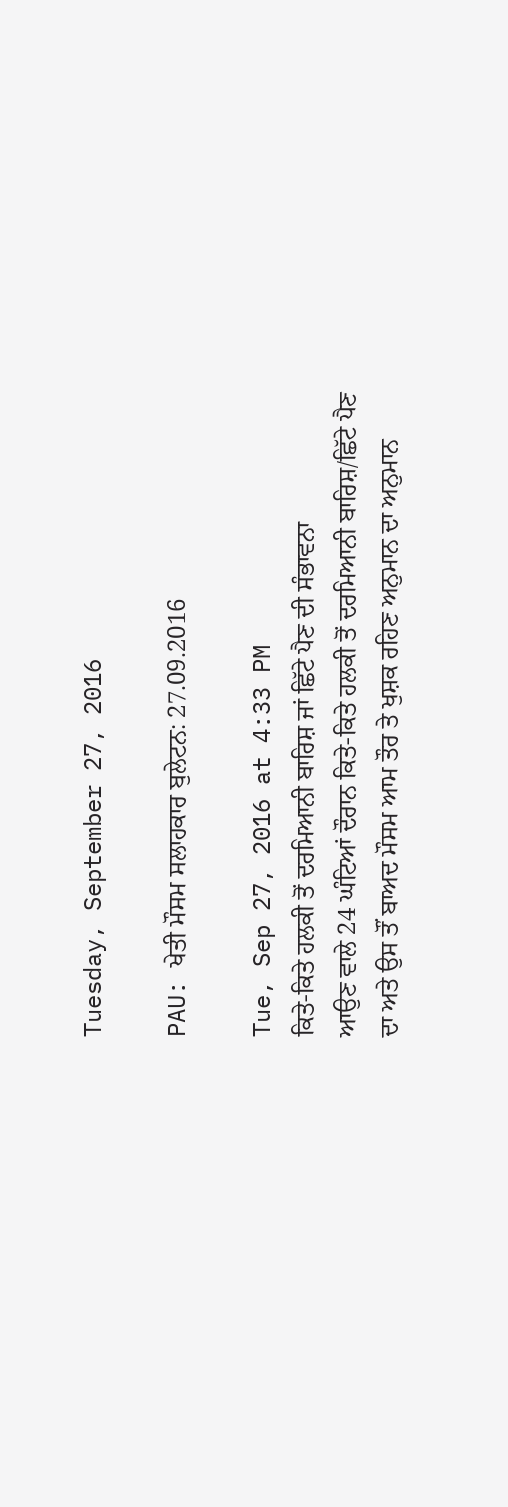Tuesday, September 27, 2016

PAU: ਖੇਤੀ ਮੌਸਮ ਸਲਾਹਕਾਰ ਬੁਲੇਟਨ: 27.09.2016

Tue, Sep 27, 2016 at 4:33 PM
ਕਿਤੇ-ਕਿਤੇ ਹਲਕੀ ਤੋਂ ਦਰਮਿਆਨੀ ਬਾਰਿਸ਼ ਜਾਂ ਛਿੱਟੇ ਪੈਣ ਦੀ ਸੰਭਾਵਨਾ
ਆਉਣ ਵਾਲੇ 24 ਘੰਟਿਆਂ ਦੌਰਾਨ ਕਿਤੇ-ਕਿਤੇ ਹਲਕੀ ਤੋਂ ਦਰਮਿਆਨੀ ਬਾਰਿਸ਼/ਛਿੱਟੇ ਪੈਣ ਦਾ ਅਤੇ ਉਸ ਤੌਂ ਬਾਅਦ ਮੌਸਮ ਆਮ ਤੌਰ ਤੇ ਖੁਸ਼ਕ ਰਹਿਣ ਅਨੁਮਾਨ ਦਾ ਅਨੁਮਾਨ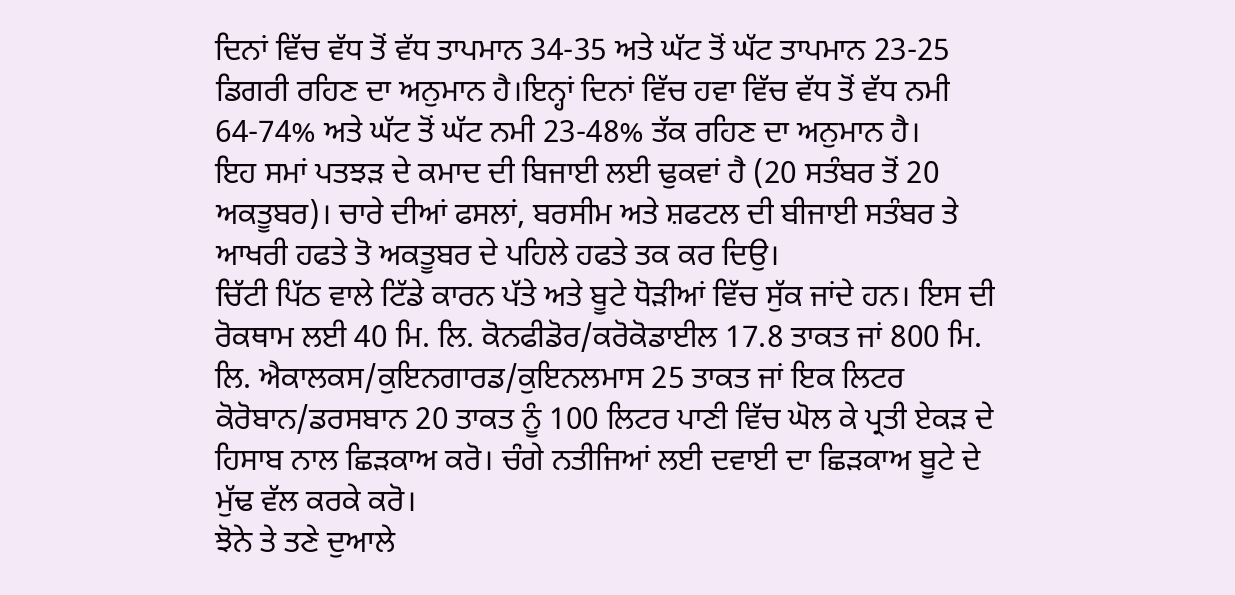ਦਿਨਾਂ ਵਿੱਚ ਵੱਧ ਤੋਂ ਵੱਧ ਤਾਪਮਾਨ 34-35 ਅਤੇ ਘੱਟ ਤੋਂ ਘੱਟ ਤਾਪਮਾਨ 23-25 ਡਿਗਰੀ ਰਹਿਣ ਦਾ ਅਨੁਮਾਨ ਹੈ।ਇਨ੍ਹਾਂ ਦਿਨਾਂ ਵਿੱਚ ਹਵਾ ਵਿੱਚ ਵੱਧ ਤੋਂ ਵੱਧ ਨਮੀ 64-74% ਅਤੇ ਘੱਟ ਤੋਂ ਘੱਟ ਨਮੀ 23-48% ਤੱਕ ਰਹਿਣ ਦਾ ਅਨੁਮਾਨ ਹੈ।
ਇਹ ਸਮਾਂ ਪਤਝੜ ਦੇ ਕਮਾਦ ਦੀ ਬਿਜਾਈ ਲਈ ਢੁਕਵਾਂ ਹੈ (20 ਸਤੰਬਰ ਤੋਂ 20 ਅਕਤੂਬਰ)। ਚਾਰੇ ਦੀਆਂ ਫਸਲਾਂ, ਬਰਸੀਮ ਅਤੇ ਸ਼ਫਟਲ ਦੀ ਬੀਜਾਈ ਸਤੰਬਰ ਤੇ ਆਖਰੀ ਹਫਤੇ ਤੋ ਅਕਤੂਬਰ ਦੇ ਪਹਿਲੇ ਹਫਤੇ ਤਕ ਕਰ ਦਿਉ।
ਚਿੱਟੀ ਪਿੱਠ ਵਾਲੇ ਟਿੱਡੇ ਕਾਰਨ ਪੱਤੇ ਅਤੇ ਬੂਟੇ ਧੋੜੀਆਂ ਵਿੱਚ ਸੁੱਕ ਜਾਂਦੇ ਹਨ। ਇਸ ਦੀ ਰੋਕਥਾਮ ਲਈ 40 ਮਿ. ਲਿ. ਕੋਨਫੀਡੋਰ/ਕਰੋਕੋਡਾਈਲ 17.8 ਤਾਕਤ ਜਾਂ 800 ਮਿ. ਲਿ. ਐਕਾਲਕਸ/ਕੁਇਨਗਾਰਡ/ਕੁਇਨਲਮਾਸ 25 ਤਾਕਤ ਜਾਂ ਇਕ ਲਿਟਰ ਕੋਰੋਬਾਨ/ਡਰਸਬਾਨ 20 ਤਾਕਤ ਨੂੰ 100 ਲਿਟਰ ਪਾਣੀ ਵਿੱਚ ਘੋਲ ਕੇ ਪ੍ਰਤੀ ਏਕੜ ਦੇ ਹਿਸਾਬ ਨਾਲ ਛਿੜਕਾਅ ਕਰੋ। ਚੰਗੇ ਨਤੀਜਿਆਂ ਲਈ ਦਵਾਈ ਦਾ ਛਿੜਕਾਅ ਬੂਟੇ ਦੇ ਮੁੱਢ ਵੱਲ ਕਰਕੇ ਕਰੋ।
ਝੋਨੇ ਤੇ ਤਣੇ ਦੁਆਲੇ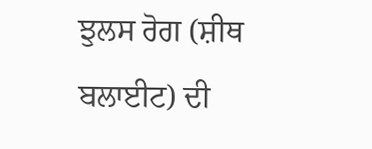ਝੁਲਸ ਰੋਗ (ਸ਼ੀਥ ਬਲਾਈਟ) ਦੀ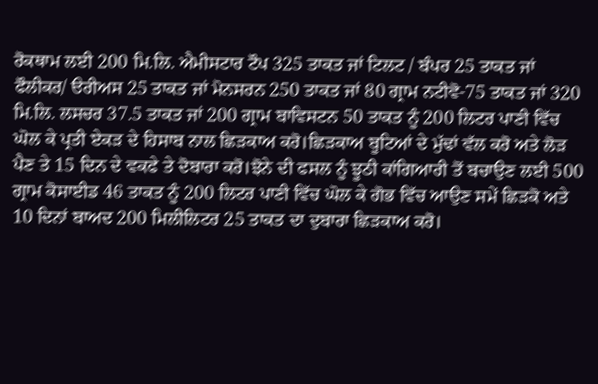ਰੋਕਥਾਮ ਲਈ 200 ਮਿ.ਲਿ. ਐਮੀਸਟਾਰ ਟੌਪ 325 ਤਾਕਤ ਜਾਂ ਟਿਲਟ / ਬੰਪਰ 25 ਤਾਕਤ ਜਾਂ ਫੌਲੀਕਰ/ ੳਰੀਅਸ 25 ਤਾਕਤ ਜਾਂ ਮੋਨਸਰਨ 250 ਤਾਕਤ ਜਾਂ 80 ਗ੍ਰਾਮ ਨਟੀਵੋ-75 ਤਾਕਤ ਜਾਂ 320 ਮਿ.ਲਿ. ਲਸਚਰ 37.5 ਤਾਕਤ ਜਾਂ 200 ਗ੍ਰਾਮ ਬਾਵਿਸਟਨ 50 ਤਾਕਤ ਨੂੰ 200 ਲਿਟਰ ਪਾਣੀ ਵਿੱਚ ਘੋਲ ਕੇ ਪ੍ਰਤੀ ਏਕੜ ਦੇ ਹਿਸਾਬ ਨਾਲ ਛਿੜਕਾਅ ਕਰੋ।ਛਿੜਕਾਅ ਬੂਟਿਆਂ ਦੇ ਮੁੱਢਾਂ ਵੱਲ ਕਰੋ ਅਤੇ ਲੋੜ ਪੈਣ ਤੇ 15 ਦਿਨ ਦੇ ਵਕਫੇ ਤੇ ਦੋਬਾਰਾ ਕਰੋ।ਝੋਨੇ ਦੀ ਫਸਲ ਨੂੰ ਝੂਠੀ ਕਾਂਗਿਆਰੀ ਤੋਂ ਬਚਾਉਣ ਲਈ 500 ਗ੍ਰਾਮ ਕੋਸਾਈਡ 46 ਤਾਕਤ ਨੂੰ 200 ਲਿਟਰ ਪਾਣੀ ਵਿੱਚ ਘੋਲ ਕੇ ਗੋਭ ਵਿੱਚ ਆਉਣ ਸਮੇਂ ਛਿੜਕੋ ਅਤੇ 10 ਦਿਨਾਂ ਬਾਅਦ 200 ਮਿਲੀਲਿਟਰ 25 ਤਾਕਤ ਦਾ ਦੁਬਾਰਾ ਛਿੜਕਾਅ ਕਰੋ।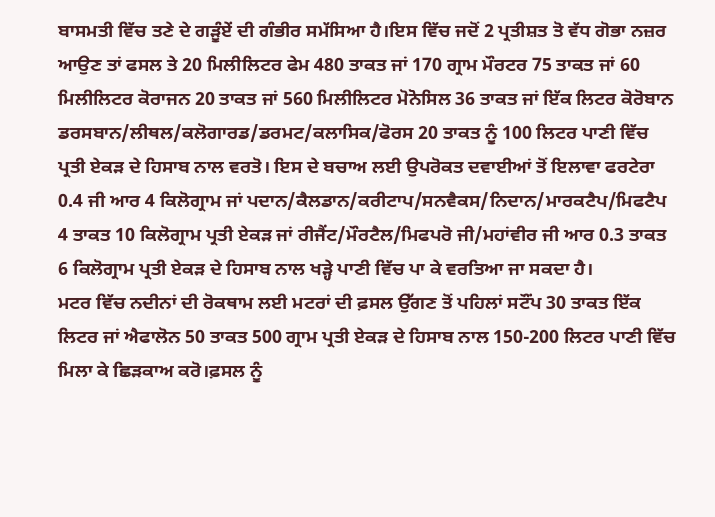ਬਾਸਮਤੀ ਵਿੱਚ ਤਣੇ ਦੇ ਗੜੂੰਏਂ ਦੀ ਗੰਭੀਰ ਸਮੱਸਿਆ ਹੈ।ਇਸ ਵਿੱਚ ਜਦੋਂ 2 ਪ੍ਰਤੀਸ਼ਤ ਤੋ ਵੱਧ ਗੋਭਾ ਨਜ਼ਰ ਆਉਣ ਤਾਂ ਫਸਲ ਤੇ 20 ਮਿਲੀਲਿਟਰ ਫੇਮ 480 ਤਾਕਤ ਜਾਂ 170 ਗ੍ਰਾਮ ਮੌਰਟਰ 75 ਤਾਕਤ ਜਾਂ 60 ਮਿਲੀਲਿਟਰ ਕੋਰਾਜਨ 20 ਤਾਕਤ ਜਾਂ 560 ਮਿਲੀਲਿਟਰ ਮੋਨੋਸਿਲ 36 ਤਾਕਤ ਜਾਂ ਇੱਕ ਲਿਟਰ ਕੋਰੋਬਾਨ ਡਰਸਬਾਨ/ਲੀਥਲ/ਕਲੋਗਾਰਡ/ਡਰਮਟ/ਕਲਾਸਿਕ/ਫੋਰਸ 20 ਤਾਕਤ ਨੂੰ 100 ਲਿਟਰ ਪਾਣੀ ਵਿੱਚ ਪ੍ਰਤੀ ਏਕੜ ਦੇ ਹਿਸਾਬ ਨਾਲ ਵਰਤੋ। ਇਸ ਦੇ ਬਚਾਅ ਲਈ ਉਪਰੋਕਤ ਦਵਾਈਆਂ ਤੋਂ ਇਲਾਵਾ ਫਰਟੇਰਾ 0.4 ਜੀ ਆਰ 4 ਕਿਲੋਗ੍ਰਾਮ ਜਾਂ ਪਦਾਨ/ਕੈਲਡਾਨ/ਕਰੀਟਾਪ/ਸਨਵੈਕਸ/ਨਿਦਾਨ/ਮਾਰਕਟੈਪ/ਮਿਫਟੈਪ 4 ਤਾਕਤ 10 ਕਿਲੋਗ੍ਰਾਮ ਪ੍ਰਤੀ ਏਕੜ ਜਾਂ ਰੀਜੈਂਟ/ਮੌਰਟੈਲ/ਮਿਫਪਰੋ ਜੀ/ਮਹਾਂਵੀਰ ਜੀ ਆਰ 0.3 ਤਾਕਤ 6 ਕਿਲੋਗ੍ਰਾਮ ਪ੍ਰਤੀ ਏਕੜ ਦੇ ਹਿਸਾਬ ਨਾਲ ਖੜ੍ਹੇ ਪਾਣੀ ਵਿੱਚ ਪਾ ਕੇ ਵਰਤਿਆ ਜਾ ਸਕਦਾ ਹੈ।
ਮਟਰ ਵਿੱਚ ਨਦੀਨਾਂ ਦੀ ਰੋਕਥਾਮ ਲਈ ਮਟਰਾਂ ਦੀ ਫ਼ਸਲ ਉੱਗਣ ਤੋਂ ਪਹਿਲਾਂ ਸਟੌਂਪ 30 ਤਾਕਤ ਇੱਕ ਲਿਟਰ ਜਾਂ ਐਫਾਲੋਨ 50 ਤਾਕਤ 500 ਗ੍ਰਾਮ ਪ੍ਰਤੀ ਏਕੜ ਦੇ ਹਿਸਾਬ ਨਾਲ 150-200 ਲਿਟਰ ਪਾਣੀ ਵਿੱਚ ਮਿਲਾ ਕੇ ਛਿੜਕਾਅ ਕਰੋ।ਫ਼ਸਲ ਨੂੰ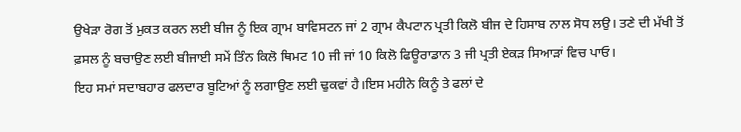ਉਖੇੜਾ ਰੋਗ ਤੋਂ ਮੁਕਤ ਕਰਨ ਲਈ ਬੀਜ ਨੂੰ ਇਕ ਗ੍ਰਾਮ ਬਾਵਿਸਟਨ ਜਾਂ 2 ਗ੍ਰਾਮ ਕੈਪਟਾਨ ਪ੍ਰਤੀ ਕਿਲੋ ਬੀਜ ਦੇ ਹਿਸਾਬ ਨਾਲ ਸੋਧ ਲਉ। ਤਣੇ ਦੀ ਮੱਖੀ ਤੋਂ ਫ਼ਸਲ ਨੂੰ ਬਚਾਉਣ ਲਈ ਬੀਜਾਈ ਸਮੇਂ ਤਿੰਨ ਕਿਲੋ ਥਿਮਟ 10 ਜੀ ਜਾਂ 10 ਕਿਲੋ ਫਿਊਰਾਡਾਨ 3 ਜੀ ਪ੍ਰਤੀ ਏਕੜ ਸਿਆੜਾਂ ਵਿਚ ਪਾਓ।
ਇਹ ਸਮਾਂ ਸਦਾਬਹਾਰ ਫਲਦਾਰ ਬੂਟਿਆਂ ਨੂੰ ਲਗਾਉਣ ਲਈ ਢੁਕਵਾਂ ਹੈ।ਇਸ ਮਹੀਨੇ ਕਿਨੂੰ ਤੇ ਫਲਾਂ ਦੇ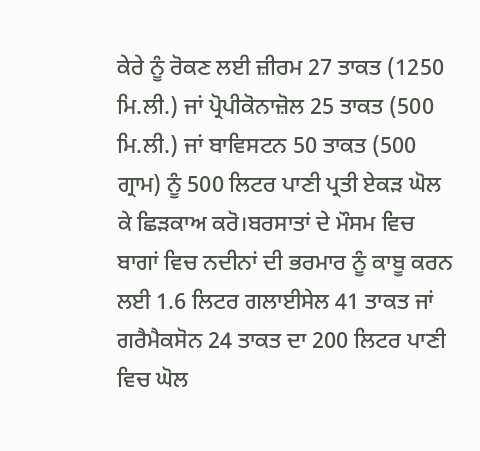ਕੇਰੇ ਨੂੰ ਰੋਕਣ ਲਈ ਜ਼ੀਰਮ 27 ਤਾਕਤ (1250 ਮਿ.ਲੀ.) ਜਾਂ ਪ੍ਰੋਪੀਕੋਨਾਜ਼ੋਲ 25 ਤਾਕਤ (500 ਮਿ.ਲੀ.) ਜਾਂ ਬਾਵਿਸਟਨ 50 ਤਾਕਤ (500 ਗ੍ਰਾਮ) ਨੂੰ 500 ਲਿਟਰ ਪਾਣੀ ਪ੍ਰਤੀ ਏਕੜ ਘੋਲ ਕੇ ਛਿੜਕਾਅ ਕਰੋ।ਬਰਸਾਤਾਂ ਦੇ ਮੌਸਮ ਵਿਚ ਬਾਗਾਂ ਵਿਚ ਨਦੀਨਾਂ ਦੀ ਭਰਮਾਰ ਨੂੰ ਕਾਬੂ ਕਰਨ ਲਈ 1.6 ਲਿਟਰ ਗਲਾਈਸੇਲ 41 ਤਾਕਤ ਜਾਂ ਗਰੈਮੈਕਸੋਨ 24 ਤਾਕਤ ਦਾ 200 ਲਿਟਰ ਪਾਣੀ ਵਿਚ ਘੋਲ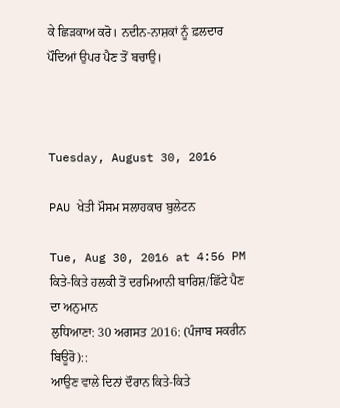ਕੇ ਛਿੜਕਾਅ ਕਰੋ। ਨਦੀਨ-ਨਾਸ਼ਕਾਂ ਨੂੰ ਫ਼ਲਦਾਰ ਪੌਦਿਆਂ ਉਪਰ ਪੈਣ ਤੋਂ ਬਚਾਉ।



Tuesday, August 30, 2016

PAU ਖੇਤੀ ਮੌਸਮ ਸਲਾਹਕਾਰ ਬੁਲੇਟਨ

Tue, Aug 30, 2016 at 4:56 PM
ਕਿਤੇ-ਕਿਤੇ ਹਲਕੀ ਤੋਂ ਦਰਮਿਆਨੀ ਬਾਰਿਸ਼/ਛਿੱਟੇ ਪੈਣ ਦਾ ਅਨੁਮਾਨ
ਲੁਧਿਆਣਾ: 30 ਅਗਸਤ 2016: (ਪੰਜਾਬ ਸਕਰੀਨ ਬਿਊਰੋ)::
ਆਉਣ ਵਾਲੇ ਦਿਨਾਂ ਦੌਰਾਨ ਕਿਤੇ-ਕਿਤੇ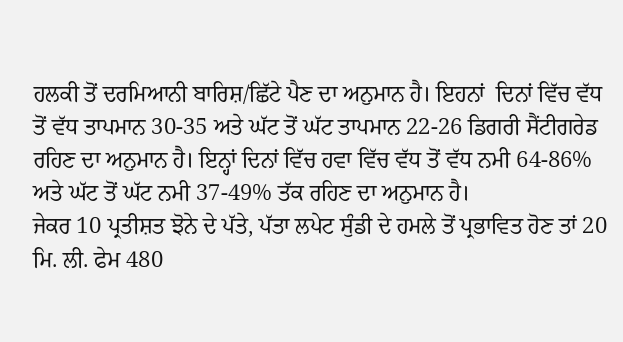ਹਲਕੀ ਤੋਂ ਦਰਮਿਆਨੀ ਬਾਰਿਸ਼/ਛਿੱਟੇ ਪੈਣ ਦਾ ਅਨੁਮਾਨ ਹੈ। ਇਹਨਾਂ  ਦਿਨਾਂ ਵਿੱਚ ਵੱਧ ਤੋਂ ਵੱਧ ਤਾਪਮਾਨ 30-35 ਅਤੇ ਘੱਟ ਤੋਂ ਘੱਟ ਤਾਪਮਾਨ 22-26 ਡਿਗਰੀ ਸੈਂਟੀਗਰੇਡ ਰਹਿਣ ਦਾ ਅਨੁਮਾਨ ਹੈ। ਇਨ੍ਹਾਂ ਦਿਨਾਂ ਵਿੱਚ ਹਵਾ ਵਿੱਚ ਵੱਧ ਤੋਂ ਵੱਧ ਨਮੀ 64-86% ਅਤੇ ਘੱਟ ਤੋਂ ਘੱਟ ਨਮੀ 37-49% ਤੱਕ ਰਹਿਣ ਦਾ ਅਨੁਮਾਨ ਹੈ।
ਜੇਕਰ 10 ਪ੍ਰਤੀਸ਼ਤ ਝੋਨੇ ਦੇ ਪੱਤੇ, ਪੱਤਾ ਲਪੇਟ ਸੁੰਡੀ ਦੇ ਹਮਲੇ ਤੋਂ ਪ੍ਰਭਾਵਿਤ ਹੋਣ ਤਾਂ 20 ਮਿ. ਲੀ. ਫੇਮ 480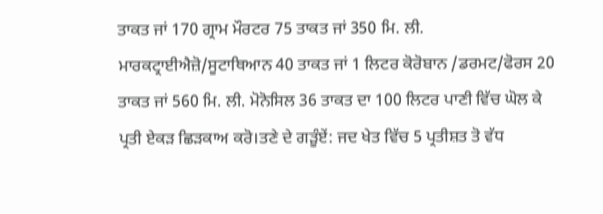ਤਾਕਤ ਜਾਂ 170 ਗ੍ਰਾਮ ਮੌਰਟਰ 75 ਤਾਕਤ ਜਾਂ 350 ਮਿ. ਲੀ. ਮਾਰਕਟ੍ਰਾਈਐਜ਼ੋ/ਸੂਟਾਥਿਆਨ 40 ਤਾਕਤ ਜਾਂ 1 ਲਿਟਰ ਕੋਰੋਬਾਨ /ਡਰਮਟ/ਫੋਰਸ 20 ਤਾਕਤ ਜਾਂ 560 ਮਿ. ਲੀ. ਮੋਨੋਸਿਲ 36 ਤਾਕਤ ਦਾ 100 ਲਿਟਰ ਪਾਣੀ ਵਿੱਚ ਘੋਲ ਕੇ ਪ੍ਰਤੀ ਏਕੜ ਛਿੜਕਾਅ ਕਰੋ।ਤਣੇ ਦੇ ਗੜੂੰਏਂ: ਜਦ ਖੇਤ ਵਿੱਚ 5 ਪ੍ਰਤੀਸ਼ਤ ਤੋ ਵੱਧ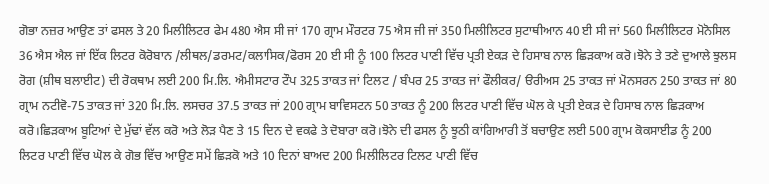ਗੋਭਾ ਨਜ਼ਰ ਆਉਣ ਤਾਂ ਫਸਲ ਤੇ 20 ਮਿਲੀਲਿਟਰ ਫੇਮ 480 ਐਸ ਸੀ ਜਾਂ 170 ਗ੍ਰਾਮ ਮੌਰਟਰ 75 ਐਸ ਜੀ ਜਾਂ 350 ਮਿਲੀਲਿਟਰ ਸੁਟਾਥੀਆਨ 40 ਈ ਸੀ ਜਾਂ 560 ਮਿਲੀਲਿਟਰ ਮੋਨੋਸਿਲ 36 ਐਸ ਐਲ ਜਾਂ ਇੱਕ ਲਿਟਰ ਕੋਰੋਬਾਨ /ਲੀਥਲ/ਡਰਮਟ/ਕਲਾਸਿਕ/ਫੋਰਸ 20 ਈ ਸੀ ਨੂੰ 100 ਲਿਟਰ ਪਾਣੀ ਵਿੱਚ ਪ੍ਰਤੀ ਏਕੜ ਦੇ ਹਿਸਾਬ ਨਾਲ ਛਿੜਕਾਅ ਕਰੋ।ਝੋਨੇ ਤੇ ਤਣੇ ਦੁਆਲੇ ਝੁਲਸ ਰੋਗ (ਸ਼ੀਥ ਬਲਾਈਟ) ਦੀ ਰੋਕਥਾਮ ਲਈ 200 ਮਿ.ਲਿ. ਐਮੀਸਟਾਰ ਟੌਪ 325 ਤਾਕਤ ਜਾਂ ਟਿਲਟ / ਬੰਪਰ 25 ਤਾਕਤ ਜਾਂ ਫੌਲੀਕਰ/ ੳਰੀਅਸ 25 ਤਾਕਤ ਜਾਂ ਮੋਨਸਰਨ 250 ਤਾਕਤ ਜਾਂ 80 ਗ੍ਰਾਮ ਨਟੀਵੋ-75 ਤਾਕਤ ਜਾਂ 320 ਮਿ.ਲਿ. ਲਸਚਰ 37.5 ਤਾਕਤ ਜਾਂ 200 ਗ੍ਰਾਮ ਬਾਵਿਸਟਨ 50 ਤਾਕਤ ਨੂੰ 200 ਲਿਟਰ ਪਾਣੀ ਵਿੱਚ ਘੋਲ ਕੇ ਪ੍ਰਤੀ ਏਕੜ ਦੇ ਹਿਸਾਬ ਨਾਲ ਛਿੜਕਾਅ ਕਰੋ।ਛਿੜਕਾਅ ਬੂਟਿਆਂ ਦੇ ਮੁੱਢਾਂ ਵੱਲ ਕਰੋ ਅਤੇ ਲੋੜ ਪੈਣ ਤੇ 15 ਦਿਨ ਦੇ ਵਕਫੇ ਤੇ ਦੋਬਾਰਾ ਕਰੋ।ਝੋਨੇ ਦੀ ਫਸਲ ਨੂੰ ਝੂਠੀ ਕਾਂਗਿਆਰੀ ਤੋਂ ਬਚਾਉਣ ਲਈ 500 ਗ੍ਰਾਮ ਕੋਕਸਾਈਡ ਨੂੰ 200 ਲਿਟਰ ਪਾਣੀ ਵਿੱਚ ਘੋਲ ਕੇ ਗੋਭ ਵਿੱਚ ਆਉਣ ਸਮੇਂ ਛਿੜਕੋ ਅਤੇ 10 ਦਿਨਾਂ ਬਾਅਦ 200 ਮਿਲੀਲਿਟਰ ਟਿਲਟ ਪਾਣੀ ਵਿੱਚ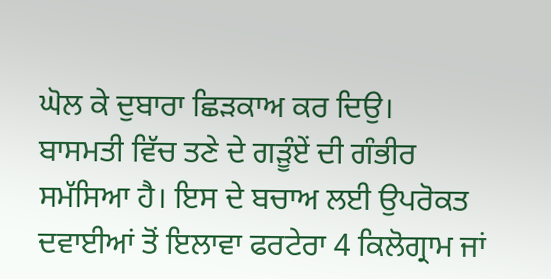ਘੋਲ ਕੇ ਦੁਬਾਰਾ ਛਿੜਕਾਅ ਕਰ ਦਿਉ।
ਬਾਸਮਤੀ ਵਿੱਚ ਤਣੇ ਦੇ ਗੜੂੰਏਂ ਦੀ ਗੰਭੀਰ ਸਮੱਸਿਆ ਹੈ। ਇਸ ਦੇ ਬਚਾਅ ਲਈ ਉਪਰੋਕਤ ਦਵਾਈਆਂ ਤੋਂ ਇਲਾਵਾ ਫਰਟੇਰਾ 4 ਕਿਲੋਗ੍ਰਾਮ ਜਾਂ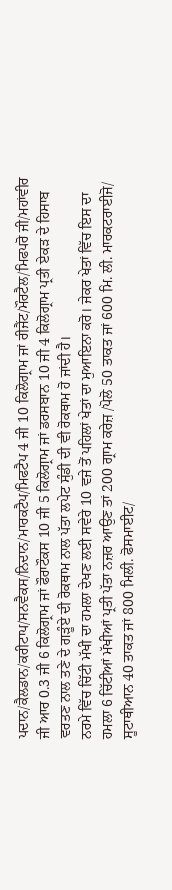ਪਦਾਨ/ਕੈਲਡਾਨ/ਕਰੀਟਾਪ/ਸਨਵੈਕਸ/ਨਿਦਾਨ/ਮਾਰਕਟੈਪ/ਮਿਫਟੈਪ 4 ਜੀ 10 ਕਿਲੋਗ੍ਰਾਮ ਜਾਂ ਰੀਜੈਂਟ/ਮੌਰਟੈਲ/ਮਿਫਪਰੋ ਜੀ/ਮਹਾਂਵੀਰ ਜੀ ਆਰ 0.3 ਜੀ 6 ਕਿਲੋਗ੍ਰਾਮ ਜਾਂ ਫੌਰਾਟੌਕਸ 10 ਜੀ 5 ਕਿਲੋਗ੍ਰਾਮ ਜਾਂ ਡਰਸਬਾਨ 10 ਜੀ 4 ਕਿਲੋਗ੍ਰਾਮ ਪ੍ਰਤੀ ਏਕੜ ਦੇ ਹਿਸਾਬ ਵਰਤਣ ਨਾਲ ਤਣੇ ਦੇ ਗੜੂੰਏ ਦੀ ਰੋਕਥਾਮ ਨਾਲ ਪੱਤਾ ਲਪੇਟ ਸੁੰਡੀ ਦੀ ਵੀ ਰੋਕਥਾਮ ਹੋ ਜਾਂਦੀ ਹੈ।
ਨਰਮੇ ਵਿੱਚ ਚਿੱਟੀ ਮੱਖੀ ਦਾ ਹਮਲਾ ਦੇਖਣ ਲਈ ਸਵੇਰੇ 10 ਵਜੇ ਤੋਂ ਪਹਿਲਾਂ ਖੇਤਾਂ ਦਾ ਮੁਆਇਨਾ ਕਰੋ। ਜੇਕਰ ਖੇਤਾਂ ਵਿੱਚ ਇਸ ਦਾ ਹਮਲਾ 6 ਚਿੱਟੀਆਂ ਮੱਖੀਆਂ ਪ੍ਰਤੀ ਪੱਤਾ ਨਜ਼ਰ ਆਉਣ ਤਾਂ 200 ਗ੍ਰਾਮ ਕਰੇਜ਼ /ਪੋਲੋ 50 ਤਾਕਤ ਜਾਂ 600 ਮਿ. ਲੀ. ਮਾਰਕਟਰਾਈਜੋ/ ਸੂਟਾਥੀਆਨ 40 ਤਾਕਤ ਜਾਂ 800 ਮਿਲੀ. ਫੋਸਮਾਈਟ/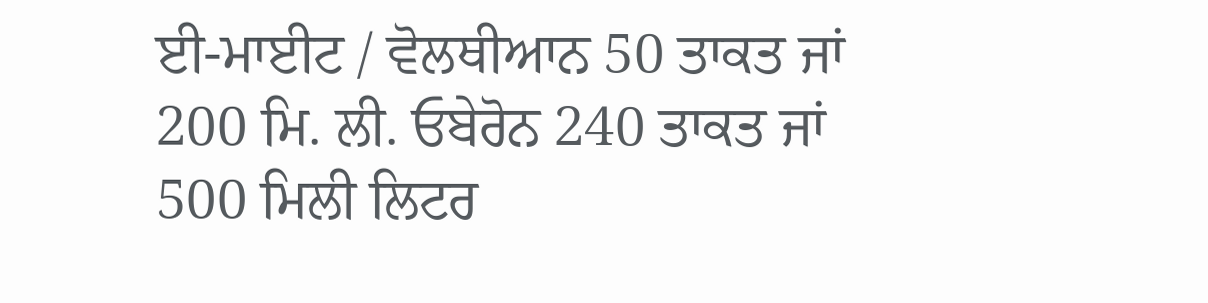ਈ-ਮਾਈਟ / ਵੋਲਥੀਆਨ 50 ਤਾਕਤ ਜਾਂ 200 ਮਿ. ਲੀ. ਓਬੇਰੋਨ 240 ਤਾਕਤ ਜਾਂ 500 ਮਿਲੀ ਲਿਟਰ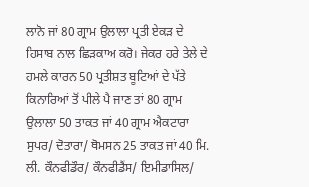ਲਾਨੋ ਜਾਂ 80 ਗ੍ਰਾਮ ਉਲਾਲਾ ਪ੍ਰਤੀ ਏਕੜ ਦੇ ਹਿਸਾਬ ਨਾਲ ਛਿੜਕਾਅ ਕਰੋ। ਜੇਕਰ ਹਰੇ ਤੇਲੇ ਦੇ ਹਮਲੇ ਕਾਰਨ 50 ਪ੍ਰਤੀਸ਼ਤ ਬੂਟਿਆਂ ਦੇ ਪੱਤੇ ਕਿਨਾਰਿਆਂ ਤੋਂ ਪੀਲੇ ਪੈ ਜਾਣ ਤਾਂ 80 ਗ੍ਰਾਮ ਉਲਾਲਾ 50 ਤਾਕਤ ਜਾਂ 40 ਗ੍ਰਾਮ ਐਕਟਾਰਾ ਸੁਪਰ/ ਦੋਤਾਰਾ/ ਥੋਮਸਨ 25 ਤਾਕਤ ਜਾਂ 40 ਮਿ. ਲੀ. ਕੌਨਫੀਡੌਰ/ ਕੌਨਫੀਡੈਂਸ/ ਇਮੀਡਾਸਿਲ/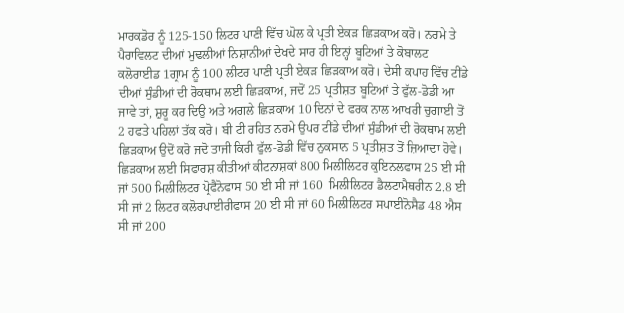ਮਾਰਕਡੋਰ ਨੂੰ 125-150 ਲਿਟਰ ਪਾਣੀ ਵਿੱਚ ਘੋਲ ਕੇ ਪ੍ਰਤੀ ਏਕੜ ਛਿੜਕਾਅ ਕਰੋ। ਨਰਮੇ ਤੇ ਪੈਰਾਵਿਲਟ ਦੀਆਂ ਮੁਢਲੀਆਂ ਨਿਸ਼ਾਨੀਆਂ ਦੇਖਦੇ ਸਾਰ ਹੀ ਇਨ੍ਹਾਂ ਬੂਟਿਆਂ ਤੇ ਕੋਬਾਲਟ ਕਲੋਰਾਈਡ 1ਗ੍ਰਾਮ ਨੂੰ 100 ਲੀਟਰ ਪਾਣੀ ਪ੍ਰਤੀ ਏਕੜ ਛਿੜਕਾਅ ਕਰੋ। ਦੇਸੀ ਕਪਾਹ ਵਿੱਚ ਟੀਂਡੇ ਦੀਆਂ ਸੁੰਡੀਆਂ ਦੀ ਰੋਕਥਾਮ ਲਈ ਛਿੜਕਾਅ, ਜਦੋਂ 25 ਪ੍ਰਤੀਸ਼ਤ ਬੂਟਿਆਂ ਤੇ ਫੁੱਲ-ਡੋਡੀ ਆ ਜਾਵੇ ਤਾਂ, ਸ਼ੁਰੂ ਕਰ ਦਿਉ ਅਤੇ ਅਗਲੇ ਛਿੜਕਾਅ 10 ਦਿਨਾਂ ਦੇ ਫਰਕ ਨਾਲ ਆਖਰੀ ਚੁਗਾਈ ਤੋਂ 2 ਹਫਤੇ ਪਹਿਲਾਂ ਤੱਕ ਕਰੋ। ਬੀ ਟੀ ਰਹਿਤ ਨਰਮੇ ਉਪਰ ਟੀਂਡੇ ਦੀਆਂ ਸੁੰਡੀਆਂ ਦੀ ਰੋਕਥਾਮ ਲਈ ਛਿੜਕਾਅ ਉਦੋਂ ਕਰੋ ਜਦੋ ਤਾਜੀ ਕਿਰੀ ਫੁੱਲ-ਡੋਡੀ ਵਿੱਚ ਨੁਕਸਾਨ 5 ਪ੍ਰਤੀਸ਼ਤ ਤੋਂ ਜ਼ਿਆਦਾ ਹੋਵੇ। ਛਿੜਕਾਅ ਲਈ ਸਿਫਾਰਸ਼ ਕੀਤੀਆਂ ਕੀਟਨਾਸ਼ਕਾਂ 800 ਮਿਲੀਲਿਟਰ ਕੁਇਨਲਫਾਸ 25 ਈ ਸੀ ਜਾਂ 500 ਮਿਲੀਲਿਟਰ ਪ੍ਰੋਫੈਨੋਫਾਸ 50 ਈ ਸੀ ਜਾਂ 160  ਮਿਲੀਲਿਟਰ ਡੈਲਟਾਮੈਥਰੀਨ 2.8 ਈ ਸੀ ਜਾਂ 2 ਲਿਟਰ ਕਲੋਰਪਾਈਰੀਫਾਸ 20 ਈ ਸੀ ਜਾਂ 60 ਮਿਲੀਲਿਟਰ ਸਪਾਈਨੋਸੈਡ 48 ਐਸ ਸੀ ਜਾਂ 200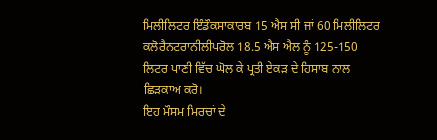ਮਿਲੀਲਿਟਰ ਇੰਡੌਕਸਾਕਾਰਬ 15 ਐਸ ਸੀ ਜਾਂ 60 ਮਿਲੀਲਿਟਰ ਕਲੋਰੈਨਟਰਾਨੀਲੀਪਰੋਲ 18.5 ਐਸ ਐਲ ਨੂੰ 125-150 ਲਿਟਰ ਪਾਣੀ ਵਿੱਚ ਘੋਲ ਕੇ ਪ੍ਰਤੀ ਏਕੜ ਦੇ ਹਿਸਾਬ ਨਾਲ ਛਿੜਕਾਅ ਕਰੋ।
ਇਹ ਮੌਸਮ ਮਿਰਚਾਂ ਦੇ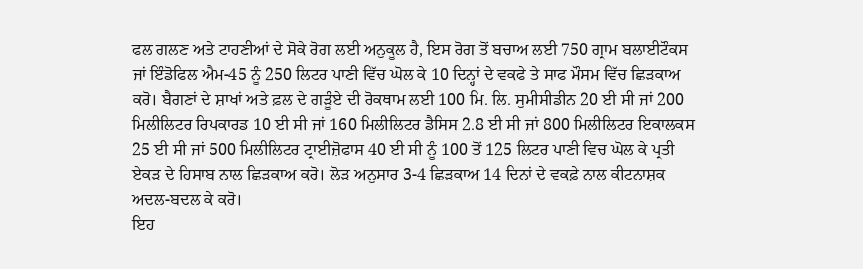ਫਲ ਗਲਣ ਅਤੇ ਟਾਹਣੀਆਂ ਦੇ ਸੋਕੇ ਰੋਗ ਲਈ ਅਨੁਕੂਲ ਹੈ, ਇਸ ਰੋਗ ਤੋਂ ਬਚਾਅ ਲਈ 750 ਗ੍ਰਾਮ ਬਲਾਈਟੌਕਸ ਜਾਂ ਇੰਡੋਫਿਲ ਐਮ-45 ਨੂੰ 250 ਲਿਟਰ ਪਾਣੀ ਵਿੱਚ ਘੋਲ ਕੇ 10 ਦਿਨ੍ਹਾਂ ਦੇ ਵਕਫੇ ਤੇ ਸਾਫ ਮੌਸਮ ਵਿੱਚ ਛਿੜਕਾਅ ਕਰੋ। ਬੈਗਣਾਂ ਦੇ ਸ਼ਾਖਾਂ ਅਤੇ ਫ਼ਲ ਦੇ ਗੜੂੰਏ ਦੀ ਰੋਕਥਾਮ ਲਈ 100 ਮਿ. ਲਿ. ਸੁਮੀਸੀਡੀਨ 20 ਈ ਸੀ ਜਾਂ 200 ਮਿਲੀਲਿਟਰ ਰਿਪਕਾਰਡ 10 ਈ ਸੀ ਜਾਂ 160 ਮਿਲੀਲਿਟਰ ਡੈਸਿਸ 2.8 ਈ ਸੀ ਜਾਂ 800 ਮਿਲੀਲਿਟਰ ਇਕਾਲਕਸ 25 ਈ ਸੀ ਜਾਂ 500 ਮਿਲੀਲਿਟਰ ਟ੍ਰਾਈਜ਼ੋਫਾਸ 40 ਈ ਸੀ ਨੂੰ 100 ਤੋਂ 125 ਲਿਟਰ ਪਾਣੀ ਵਿਚ ਘੋਲ ਕੇ ਪ੍ਰਤੀ ਏਕੜ ਦੇ ਹਿਸਾਬ ਨਾਲ ਛਿੜਕਾਅ ਕਰੋ। ਲੋੜ ਅਨੁਸਾਰ 3-4 ਛਿੜਕਾਅ 14 ਦਿਨਾਂ ਦੇ ਵਕਫ਼ੇ ਨਾਲ ਕੀਟਨਾਸ਼ਕ ਅਦਲ-ਬਦਲ ਕੇ ਕਰੋ।
ਇਹ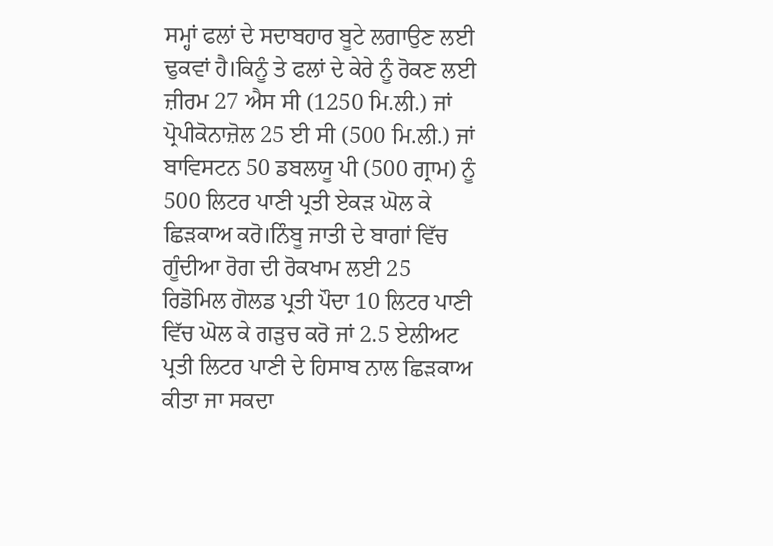ਸਮ੍ਹਾਂ ਫਲਾਂ ਦੇ ਸਦਾਬਹਾਰ ਬੂਟੇ ਲਗਾਉਣ ਲਈ ਢੁਕਵਾਂ ਹੈ।ਕਿਨੂੰ ਤੇ ਫਲਾਂ ਦੇ ਕੇਰੇ ਨੂੰ ਰੋਕਣ ਲਈ ਜ਼ੀਰਮ 27 ਐਸ ਸੀ (1250 ਮਿ.ਲੀ.) ਜਾਂ ਪ੍ਰੋਪੀਕੋਨਾਜ਼ੋਲ 25 ਈ ਸੀ (500 ਮਿ.ਲੀ.) ਜਾਂ ਬਾਵਿਸਟਨ 50 ਡਬਲਯੂ ਪੀ (500 ਗ੍ਰਾਮ) ਨੂੰ 500 ਲਿਟਰ ਪਾਣੀ ਪ੍ਰਤੀ ਏਕੜ ਘੋਲ ਕੇ ਛਿੜਕਾਅ ਕਰੋ।ਨਿੰਬੂ ਜਾਤੀ ਦੇ ਬਾਗਾਂ ਵਿੱਚ ਗੂੰਦੀਆ ਰੋਗ ਦੀ ਰੋਕਖਾਮ ਲਈ 25 ਰਿਡੋਮਿਲ ਗੋਲਡ ਪ੍ਰਤੀ ਪੌਦਾ 10 ਲਿਟਰ ਪਾਣੀ ਵਿੱਚ ਘੋਲ ਕੇ ਗੜੁਚ ਕਰੋ ਜਾਂ 2.5 ਏਲੀਅਟ ਪ੍ਰਤੀ ਲਿਟਰ ਪਾਣੀ ਦੇ ਹਿਸਾਬ ਨਾਲ ਛਿੜਕਾਅ ਕੀਤਾ ਜਾ ਸਕਦਾ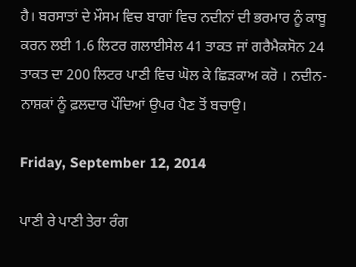ਹੈ। ਬਰਸਾਤਾਂ ਦੇ ਮੌਸਮ ਵਿਚ ਬਾਗਾਂ ਵਿਚ ਨਦੀਨਾਂ ਦੀ ਭਰਮਾਰ ਨੂੰ ਕਾਬੂ ਕਰਨ ਲਈ 1.6 ਲਿਟਰ ਗਲਾਈਸੇਲ 41 ਤਾਕਤ ਜਾਂ ਗਰੈਮੈਕਸੋਨ 24 ਤਾਕਤ ਦਾ 200 ਲਿਟਰ ਪਾਣੀ ਵਿਚ ਘੋਲ ਕੇ ਛਿੜਕਾਅ ਕਰੋ । ਨਦੀਨ-ਨਾਸ਼ਕਾਂ ਨੂੰ ਫ਼ਲਦਾਰ ਪੌਦਿਆਂ ਉਪਰ ਪੈਣ ਤੋਂ ਬਚਾਉ।

Friday, September 12, 2014

ਪਾਣੀ ਰੇ ਪਾਣੀ ਤੇਰਾ ਰੰਗ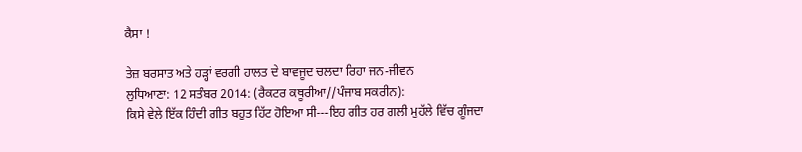ਕੈਸਾ !

ਤੇਜ਼ ਬਰਸਾਤ ਅਤੇ ਹੜ੍ਹਾਂ ਵਰਗੀ ਹਾਲਤ ਦੇ ਬਾਵਜੂਦ ਚਲਦਾ ਰਿਹਾ ਜਨ-ਜੀਵਨ
ਲੁਧਿਆਣਾ: 12 ਸਤੰਬਰ 2014: (ਰੈਕਟਰ ਕਥੂਰੀਆ//ਪੰਜਾਬ ਸਕਰੀਨ):
ਕਿਸੇ ਵੇਲੇ ਇੱਕ ਹਿੰਦੀ ਗੀਤ ਬਹੁਤ ਹਿੱਟ ਹੋਇਆ ਸੀ---ਇਹ ਗੀਤ ਹਰ ਗਲੀ ਮੁਹੱਲੇ ਵਿੱਚ ਗੂੰਜਦਾ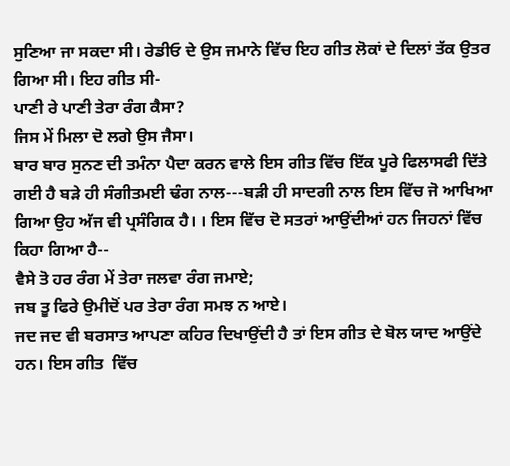ਸੁਣਿਆ ਜਾ ਸਕਦਾ ਸੀ। ਰੇਡੀਓ ਦੇ ਉਸ ਜਮਾਨੇ ਵਿੱਚ ਇਹ ਗੀਤ ਲੋਕਾਂ ਦੇ ਦਿਲਾਂ ਤੱਕ ਉਤਰ ਗਿਆ ਸੀ। ਇਹ ਗੀਤ ਸੀ-
ਪਾਣੀ ਰੇ ਪਾਣੀ ਤੇਰਾ ਰੰਗ ਕੈਸਾ?
ਜਿਸ ਮੇਂ ਮਿਲਾ ਦੋ ਲਗੇ ਉਸ ਜੈਸਾ।
ਬਾਰ ਬਾਰ ਸੁਨਣ ਦੀ ਤਮੰਨਾ ਪੈਦਾ ਕਰਨ ਵਾਲੇ ਇਸ ਗੀਤ ਵਿੱਚ ਇੱਕ ਪੂਰੇ ਫਿਲਾਸਫੀ ਦਿੱਤੇ ਗਈ ਹੈ ਬੜੇ ਹੀ ਸੰਗੀਤਮਈ ਢੰਗ ਨਾਲ---ਬੜੀ ਹੀ ਸਾਦਗੀ ਨਾਲ ਇਸ ਵਿੱਚ ਜੋ ਆਖਿਆ ਗਿਆ ਉਹ ਅੱਜ ਵੀ ਪ੍ਰਸੰਗਿਕ ਹੈ। । ਇਸ ਵਿੱਚ ਦੋ ਸਤਰਾਂ ਆਉਂਦੀਆਂ ਹਨ ਜਿਹਨਾਂ ਵਿੱਚ ਕਿਹਾ ਗਿਆ ਹੈ--
ਵੈਸੇ ਤੋ ਹਰ ਰੰਗ ਮੇਂ ਤੇਰਾ ਜਲਵਾ ਰੰਗ ਜਮਾਏ;
ਜਬ ਤੂ ਫਿਰੇ ਉਮੀਦੋਂ ਪਰ ਤੇਰਾ ਰੰਗ ਸਮਝ ਨ ਆਏ।
ਜਦ ਜਦ ਵੀ ਬਰਸਾਤ ਆਪਣਾ ਕਹਿਰ ਦਿਖਾਉਂਦੀ ਹੈ ਤਾਂ ਇਸ ਗੀਤ ਦੇ ਬੋਲ ਯਾਦ ਆਉਂਦੇ ਹਨ। ਇਸ ਗੀਤ  ਵਿੱਚ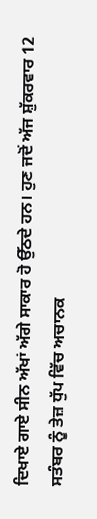ਦਿਖਾਏ ਗਾਏ ਸੀਨ ਅੱਖਾਂ ਅੱਗੇ ਸਾਕਾਰ ਹੋ ਉੱਠਦੇ ਹਨ। ਹੁਣ ਜਦੋਂ ਅੱਜ ਸ਼ੁੱਕਰਵਾਰ 12 ਸਤੰਬਰ ਨੂੰ ਤੇਜ਼ ਧੁੱਪ ਵਿੱਚ ਅਚਾਨਕ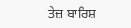ਤੇਜ਼ ਬਾਰਿਸ਼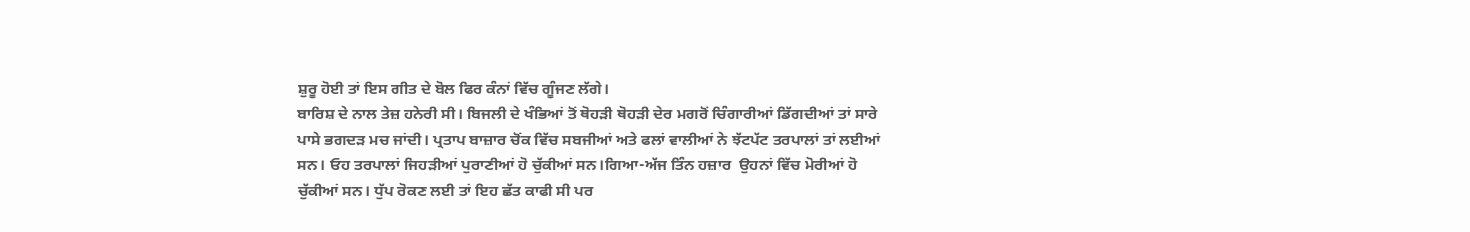ਸ਼ੁਰੂ ਹੋਈ ਤਾਂ ਇਸ ਗੀਤ ਦੇ ਬੋਲ ਫਿਰ ਕੰਨਾਂ ਵਿੱਚ ਗੂੰਜਣ ਲੱਗੇ।
ਬਾਰਿਸ਼ ਦੇ ਨਾਲ ਤੇਜ਼ ਹਨੇਰੀ ਸੀ। ਬਿਜਲੀ ਦੇ ਖੰਭਿਆਂ ਤੋਂ ਥੋਹੜੀ ਥੋਹੜੀ ਦੇਰ ਮਗਰੋਂ ਚਿੰਗਾਰੀਆਂ ਡਿੱਗਦੀਆਂ ਤਾਂ ਸਾਰੇ ਪਾਸੇ ਭਗਦੜ ਮਚ ਜਾਂਦੀ। ਪ੍ਰਤਾਪ ਬਾਜ਼ਾਰ ਚੋਂਕ ਵਿੱਚ ਸਬਜੀਆਂ ਅਤੇ ਫਲਾਂ ਵਾਲੀਆਂ ਨੇ ਝੱਟਪੱਟ ਤਰਪਾਲਾਂ ਤਾਂ ਲਈਆਂ ਸਨ। ਓਹ ਤਰਪਾਲਾਂ ਜਿਹੜੀਆਂ ਪੁਰਾਣੀਆਂ ਹੋ ਚੁੱਕੀਆਂ ਸਨ।ਗਿਆ-ਅੱਜ ਤਿੰਨ ਹਜ਼ਾਰ  ਉਹਨਾਂ ਵਿੱਚ ਮੋਰੀਆਂ ਹੋ ਚੁੱਕੀਆਂ ਸਨ। ਧੁੱਪ ਰੋਕਣ ਲਈ ਤਾਂ ਇਹ ਛੱਤ ਕਾਫੀ ਸੀ ਪਰ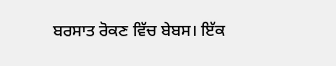ਬਰਸਾਤ ਰੋਕਣ ਵਿੱਚ ਬੇਬਸ। ਇੱਕ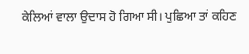ਕੇਲਿਆਂ ਵਾਲਾ ਉਦਾਸ ਹੋ ਗਿਆ ਸੀ। ਪੁਛਿਆ ਤਾਂ ਕਹਿਣ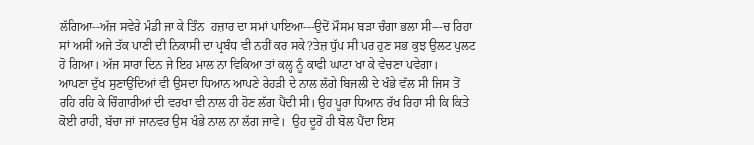ਲੱਗਿਆ--ਅੱਜ ਸਵੇਰੇ ਮੰਡੀ ਜਾ ਕੇ ਤਿੰਨ  ਹਜ਼ਾਰ ਦਾ ਸਮਾਂ ਪਾਇਆ---ਉਦੋਂ ਮੌਸਮ ਬੜਾ ਚੰਗਾ ਭਲਾ ਸੀ---ਚ ਰਿਹਾ ਸਾਂ ਅਸੀਂ ਅਜੇ ਤੱਕ ਪਾਣੀ ਦੀ ਨਿਕਾਸੀ ਦਾ ਪ੍ਰਬੰਧ ਵੀ ਨਹੀਂ ਕਰ ਸਕੇ?ਤੇਜ਼ ਧੁੱਪ ਸੀ ਪਰ ਹੁਣ ਸਭ ਕੁਝ ਉਲਟ ਪੁਲਟ ਹੋ ਗਿਆ। ਅੱਜ ਸਾਰਾ ਦਿਨ ਜੇ ਇਹ ਮਾਲ ਨਾ ਵਿਕਿਆ ਤਾਂ ਕਲ੍ਹ ਨੂੰ ਕਾਫੀ ਘਾਟਾ ਖਾ ਕੇ ਵੇਚਣਾ ਪਵੇਗਾ।
ਆਪਣਾ ਦੁੱਖ ਸੁਣਾਉਂਦਿਆਂ ਵੀ ਉਸਦਾ ਧਿਆਨ ਆਪਣੇ ਰੇਹੜੀ ਦੇ ਨਾਲ ਲੱਗੇ ਬਿਜਲੀ ਦੇ ਖੰਭੇ ਵੱਲ ਸੀ ਜਿਸ ਤੋਂ ਰਹਿ ਰਹਿ ਕੇ ਚਿੰਗਾਰੀਆਂ ਦੀ ਵਰਖਾ ਵੀ ਨਾਲ ਹੀ ਹੋਣ ਲੱਗ ਪੈਂਦੀ ਸੀ। ਉਹ ਪੂਰਾ ਧਿਆਨ ਰੱਖ ਰਿਹਾ ਸੀ ਕਿ ਕਿਤੇ ਕੋਈ ਰਾਹੀ, ਬੱਚਾ ਜਾਂ ਜਾਨਵਰ ਉਸ ਖੰਭੇ ਨਾਲ ਨਾ ਲੱਗ ਜਾਵੇ।  ਉਹ ਦੂਰੋਂ ਹੀ ਬੋਲ ਪੈਂਦਾ ਇਸ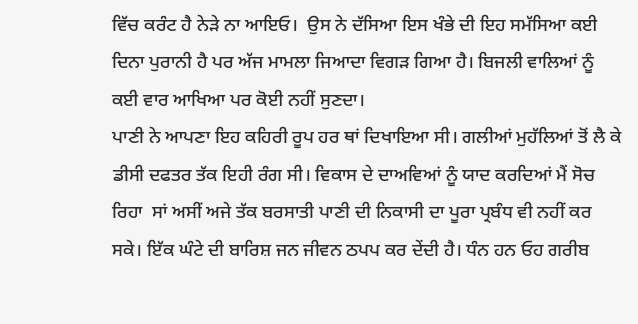ਵਿੱਚ ਕਰੰਟ ਹੈ ਨੇੜੇ ਨਾ ਆਇਓ।  ਉਸ ਨੇ ਦੱਸਿਆ ਇਸ ਖੰਭੇ ਦੀ ਇਹ ਸਮੱਸਿਆ ਕਈ ਦਿਨਾ ਪੁਰਾਨੀ ਹੈ ਪਰ ਅੱਜ ਮਾਮਲਾ ਜਿਆਦਾ ਵਿਗੜ ਗਿਆ ਹੈ। ਬਿਜਲੀ ਵਾਲਿਆਂ ਨੂੰ ਕਈ ਵਾਰ ਆਖਿਆ ਪਰ ਕੋਈ ਨਹੀਂ ਸੁਣਦਾ।
ਪਾਣੀ ਨੇ ਆਪਣਾ ਇਹ ਕਹਿਰੀ ਰੂਪ ਹਰ ਥਾਂ ਦਿਖਾਇਆ ਸੀ। ਗਲੀਆਂ ਮੁਹੱਲਿਆਂ ਤੋਂ ਲੈ ਕੇ ਡੀਸੀ ਦਫਤਰ ਤੱਕ ਇਹੀ ਰੰਗ ਸੀ। ਵਿਕਾਸ ਦੇ ਦਾਅਵਿਆਂ ਨੂੰ ਯਾਦ ਕਰਦਿਆਂ ਮੈਂ ਸੋਚ  ਰਿਹਾ  ਸਾਂ ਅਸੀਂ ਅਜੇ ਤੱਕ ਬਰਸਾਤੀ ਪਾਣੀ ਦੀ ਨਿਕਾਸੀ ਦਾ ਪੂਰਾ ਪ੍ਰਬੰਧ ਵੀ ਨਹੀਂ ਕਰ ਸਕੇ। ਇੱਕ ਘੰਟੇ ਦੀ ਬਾਰਿਸ਼ ਜਨ ਜੀਵਨ ਠਪਪ ਕਰ ਦੇਂਦੀ ਹੈ। ਧੰਨ ਹਨ ਓਹ ਗਰੀਬ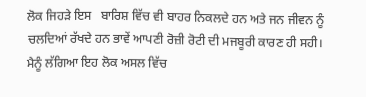ਲੋਕ ਜਿਹੜੇ ਇਸ   ਬਾਰਿਸ਼ ਵਿੱਚ ਵੀ ਬਾਹਰ ਨਿਕਲਦੇ ਹਨ ਅਤੇ ਜਨ ਜੀਵਨ ਨੂੰ ਚਲਦਿਆਂ ਰੱਖਦੇ ਹਨ ਭਾਵੇਂ ਆਪਣੀ ਰੋਜ਼ੀ ਰੋਟੀ ਦੀ ਮਜਬੂਰੀ ਕਾਰਣ ਹੀ ਸਹੀ। ਮੈਨੂੰ ਲੱਗਿਆ ਇਹ ਲੋਕ ਅਸਲ ਵਿੱਚ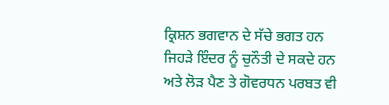ਕ੍ਰਿਸ਼ਨ ਭਗਵਾਨ ਦੇ ਸੱਚੇ ਭਗਤ ਹਨ ਜਿਹੜੇ ਇੰਦਰ ਨੂੰ ਚੁਨੌਤੀ ਦੇ ਸਕਦੇ ਹਨ ਅਤੇ ਲੋੜ ਪੈਣ ਤੇ ਗੋਵਰਧਨ ਪਰਬਤ ਵੀ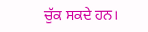ਚੁੱਕ ਸਕਦੇ ਹਨ।